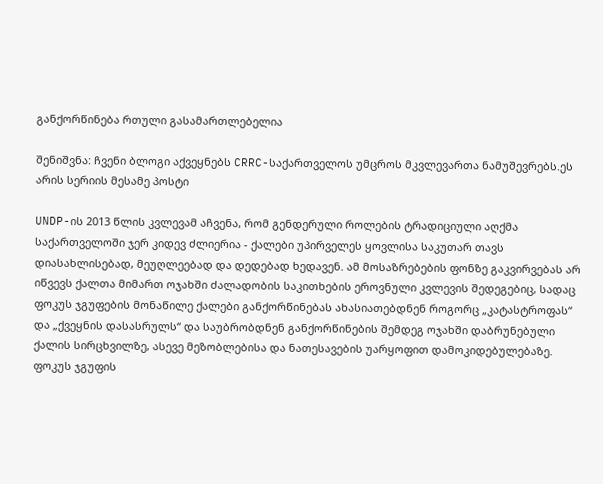განქორწინება რთული გასამართლებელია

შენიშვნა: ჩვენი ბლოგი აქვეყნებს CRRC-საქართველოს უმცროს მკვლევართა ნამუშევრებს.ეს არის სერიის მესამე პოსტი

UNDP-ის 2013 წლის კვლევამ აჩვენა, რომ გენდერული როლების ტრადიციული აღქმა საქართველოში ჯერ კიდევ ძლიერია - ქალები უპირველეს ყოვლისა საკუთარ თავს დიასახლისებად, მეუღლეებად და დედებად ხედავენ. ამ მოსაზრებების ფონზე გაკვირვებას არ იწვევს ქალთა მიმართ ოჯახში ძალადობის საკითხების ეროვნული კვლევის შედეგებიც, სადაც ფოკუს ჯგუფების მონაწილე ქალები განქორწინებას ახასიათებდნენ როგორც „კატასტროფას“ და „ქვეყნის დასასრულს“ და საუბრობდნენ განქორწინების შემდეგ ოჯახში დაბრუნებული ქალის სირცხვილზე, ასევე მეზობლებისა და ნათესავების უარყოფით დამოკიდებულებაზე. ფოკუს ჯგუფის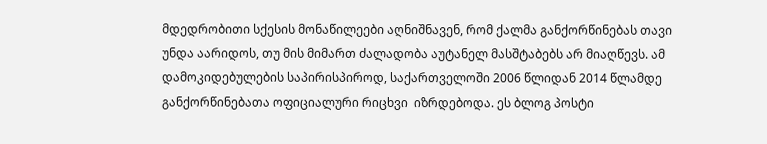მდედრობითი სქესის მონაწილეები აღნიშნავენ, რომ ქალმა განქორწინებას თავი უნდა აარიდოს, თუ მის მიმართ ძალადობა აუტანელ მასშტაბებს არ მიაღწევს. ამ დამოკიდებულების საპირისპიროდ, საქართველოში 2006 წლიდან 2014 წლამდე განქორწინებათა ოფიციალური რიცხვი  იზრდებოდა. ეს ბლოგ პოსტი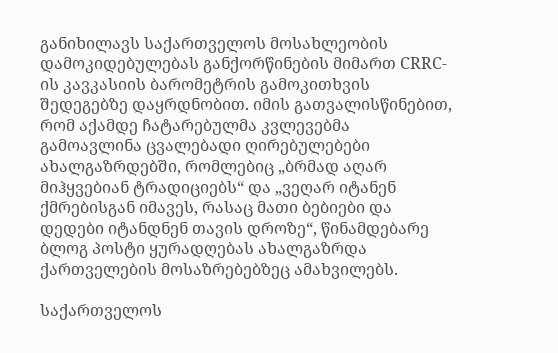განიხილავს საქართველოს მოსახლეობის დამოკიდებულებას განქორწინების მიმართ CRRC-ის კავკასიის ბარომეტრის გამოკითხვის შედეგებზე დაყრდნობით. იმის გათვალისწინებით, რომ აქამდე ჩატარებულმა კვლევებმა გამოავლინა ცვალებადი ღირებულებები ახალგაზრდებში, რომლებიც „ბრმად აღარ მიჰყვებიან ტრადიციებს“ და „ვეღარ იტანენ ქმრებისგან იმავეს, რასაც მათი ბებიები და დედები იტანდნენ თავის დროზე“, წინამდებარე ბლოგ პოსტი ყურადღებას ახალგაზრდა ქართველების მოსაზრებებზეც ამახვილებს.

საქართველოს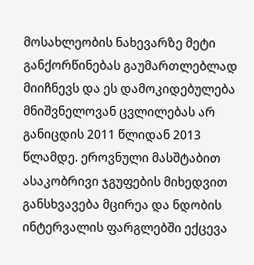მოსახლეობის ნახევარზე მეტი განქორწინებას გაუმართლებლად მიიჩნევს და ეს დამოკიდებულება მნიშვნელოვან ცვლილებას არ განიცდის 2011 წლიდან 2013 წლამდე. ეროვნული მასშტაბით ასაკობრივი ჯგუფების მიხედვით განსხვავება მცირეა და ნდობის ინტერვალის ფარგლებში ექცევა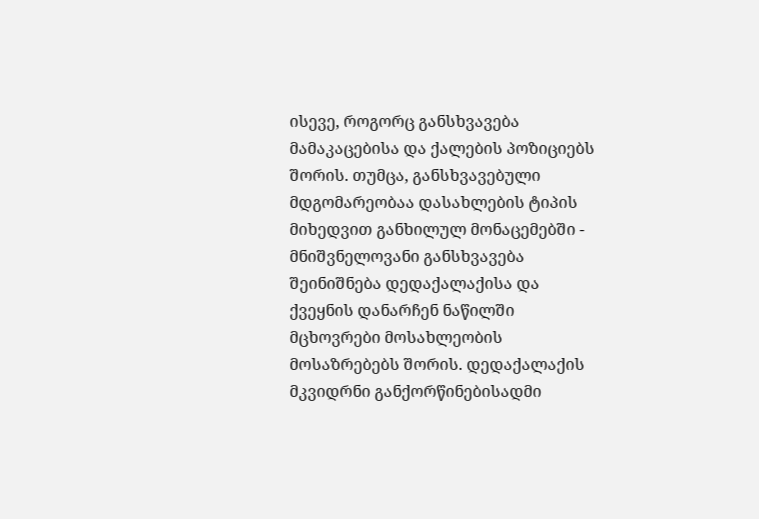ისევე, როგორც განსხვავება მამაკაცებისა და ქალების პოზიციებს შორის. თუმცა, განსხვავებული მდგომარეობაა დასახლების ტიპის მიხედვით განხილულ მონაცემებში - მნიშვნელოვანი განსხვავება შეინიშნება დედაქალაქისა და ქვეყნის დანარჩენ ნაწილში მცხოვრები მოსახლეობის მოსაზრებებს შორის. დედაქალაქის მკვიდრნი განქორწინებისადმი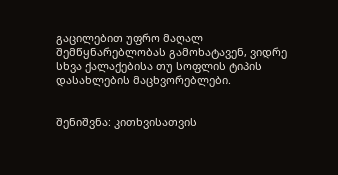გაცილებით უფრო მაღალ შემწყნარებლობას გამოხატავენ, ვიდრე სხვა ქალაქებისა თუ სოფლის ტიპის დასახლების მაცხვორებლები.


შენიშვნა: კითხვისათვის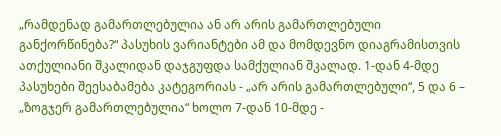„რამდენად გამართლებულია ან არ არის გამართლებული განქორწინება?“ პასუხის ვარიანტები ამ და მომდევნო დიაგრამისთვის ათქულიანი შკალიდან დაჯგუფდა სამქულიან შკალად. 1-დან 4-მდე პასუხები შეესაბამება კატეგორიას - „არ არის გამართლებული“, 5 და 6 – „ზოგჯერ გამართლებულია“ ხოლო 7-დან 10-მდე -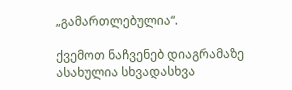„გამართლებულია“.

ქვემოთ ნაჩვენებ დიაგრამაზე ასახულია სხვადასხვა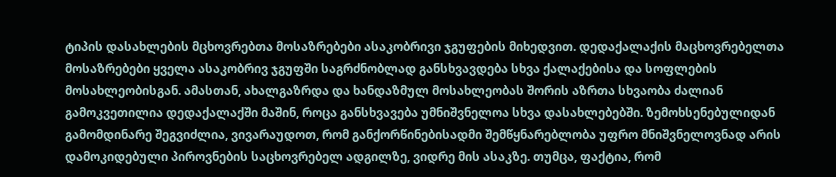ტიპის დასახლების მცხოვრებთა მოსაზრებები ასაკობრივი ჯგუფების მიხედვით. დედაქალაქის მაცხოვრებელთა მოსაზრებები ყველა ასაკობრივ ჯგუფში საგრძნობლად განსხვავდება სხვა ქალაქებისა და სოფლების მოსახლეობისგან. ამასთან, ახალგაზრდა და ხანდაზმულ მოსახლეობას შორის აზრთა სხვაობა ძალიან გამოკვეთილია დედაქალაქში მაშინ, როცა განსხვავება უმნიშვნელოა სხვა დასახლებებში. ზემოხსენებულიდან გამომდინარე შეგვიძლია, ვივარაუდოთ, რომ განქორწინებისადმი შემწყნარებლობა უფრო მნიშვნელოვნად არის დამოკიდებული პიროვნების საცხოვრებელ ადგილზე, ვიდრე მის ასაკზე. თუმცა, ფაქტია, რომ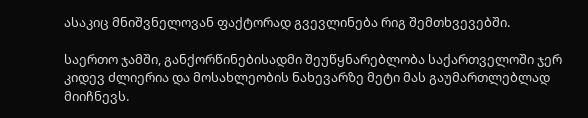ასაკიც მნიშვნელოვან ფაქტორად გვევლინება რიგ შემთხვევებში.

საერთო ჯამში, განქორწინებისადმი შეუწყნარებლობა საქართველოში ჯერ კიდევ ძლიერია და მოსახლეობის ნახევარზე მეტი მას გაუმართლებლად მიიჩნევს.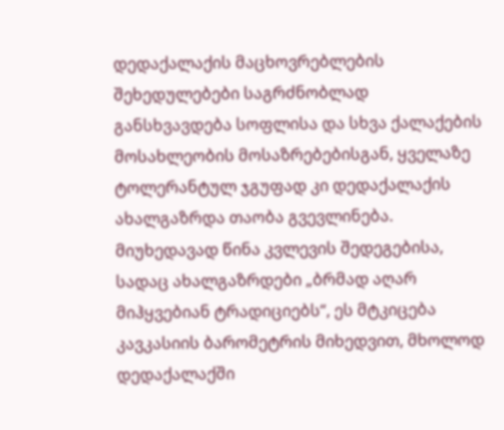დედაქალაქის მაცხოვრებლების შეხედულებები საგრძნობლად განსხვავდება სოფლისა და სხვა ქალაქების მოსახლეობის მოსაზრებებისგან, ყველაზე ტოლერანტულ ჯგუფად კი დედაქალაქის ახალგაზრდა თაობა გვევლინება. მიუხედავად წინა კვლევის შედეგებისა, სადაც ახალგაზრდები „ბრმად აღარ მიჰყვებიან ტრადიციებს“, ეს მტკიცება კავკასიის ბარომეტრის მიხედვით, მხოლოდ დედაქალაქში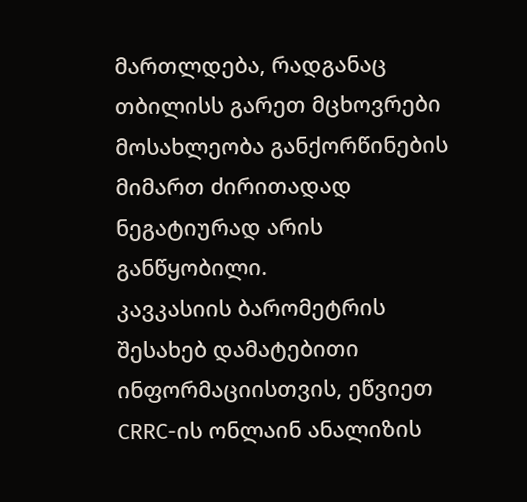მართლდება, რადგანაც თბილისს გარეთ მცხოვრები მოსახლეობა განქორწინების მიმართ ძირითადად ნეგატიურად არის განწყობილი.
კავკასიის ბარომეტრის შესახებ დამატებითი ინფორმაციისთვის, ეწვიეთ CRRC-ის ონლაინ ანალიზის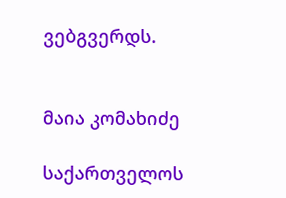ვებგვერდს.


მაია კომახიძე

საქართველოს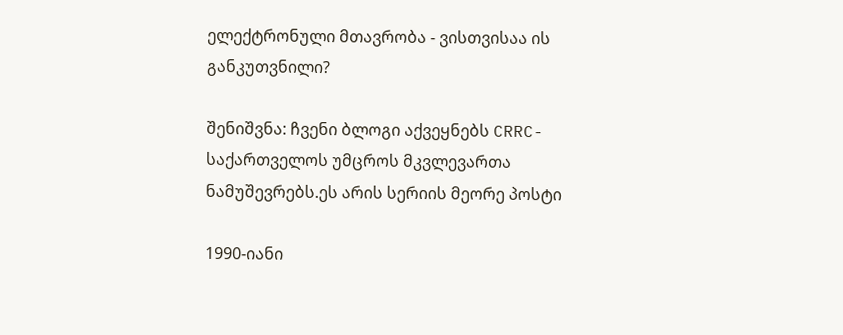ელექტრონული მთავრობა - ვისთვისაა ის განკუთვნილი?

შენიშვნა: ჩვენი ბლოგი აქვეყნებს CRRC-საქართველოს უმცროს მკვლევართა ნამუშევრებს.ეს არის სერიის მეორე პოსტი

1990-იანი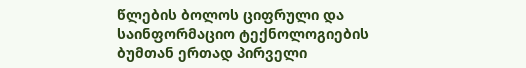წლების ბოლოს ციფრული და საინფორმაციო ტექნოლოგიების ბუმთან ერთად პირველი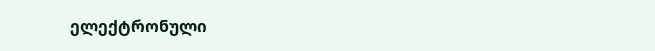ელექტრონული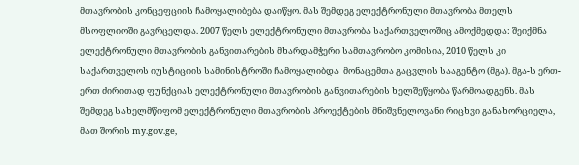მთავრობის კონცეფციის ჩამოყალიბება დაიწყო. მას შემდეგ ელექტრონული მთავრობა მთელს მსოფლიოში გავრცელდა. 2007 წელს ელექტრონული მთავრობა საქართველოშიც ამოქმედდა: შეიქმნა ელექტრონული მთავრობის განვითარების მხარდამჭერი სამთავრობო კომისია, 2010 წელს კი საქართველოს იუსტიციის სამინისტროში ჩამოყალიბდა  მონაცემთა გაცვლის სააგენტო (მგა). მგა-ს ერთ-ერთ ძირითად ფუნქციას ელექტრონული მთავრობის განვითარების ხელშეწყობა წარმოადგენს. მას შემდეგ სახელმწიფომ ელექტრონული მთავრობის პროექტების მნიშვნელოვანი რიცხვი განახორციელა, მათ შორის my.gov.ge,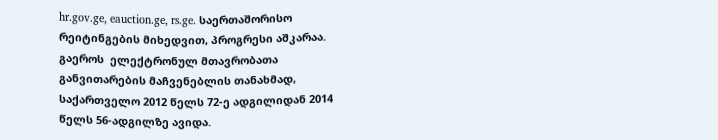hr.gov.ge, eauction.ge, rs.ge. საერთაშორისო რეიტინგების მიხედვით, პროგრესი აშკარაა. გაეროს  ელექტრონულ მთავრობათა განვითარების მაჩვენებლის თანახმად, საქართველო 2012 წელს 72-ე ადგილიდან 2014 წელს 56-ადგილზე ავიდა.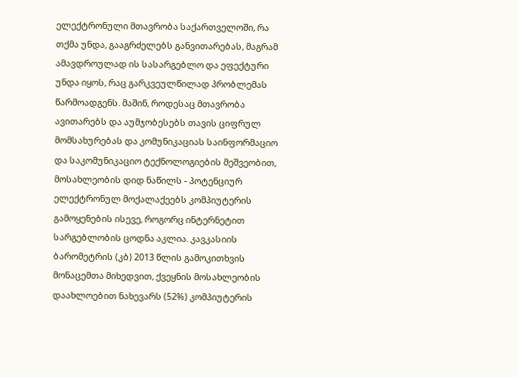ელექტრონული მთავრობა საქართველოში, რა თქმა უნდა, გააგრძელებს განვითარებას, მაგრამ ამავდროულად ის სასარგებლო და ეფექტური უნდა იყოს, რაც გარკვეულწილად პრობლემას წარმოადგენს. მაშინ, როდესაც მთავრობა ავითარებს და აუმჯობესებს თავის ციფრულ მომსახურებას და კომუნიკაციას საინფორმაციო და საკომუნიკაციო ტექნოლოგიების მეშვეობით, მოსახლეობის დიდ ნაწილს - პოტენციურ ელექტრონულ მოქალაქეებს კომპიუტერის გამოყენების ისევე, როგორც ინტერნეტით სარგებლობის ცოდნა აკლია. კავკასიის ბარომეტრის (კბ) 2013 წლის გამოკითხვის მონაცემთა მიხედვით, ქვეყნის მოსახლეობის დაახლოებით ნახევარს (52%) კომპიუტერის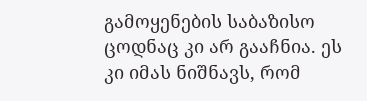გამოყენების საბაზისო ცოდნაც კი არ გააჩნია. ეს კი იმას ნიშნავს, რომ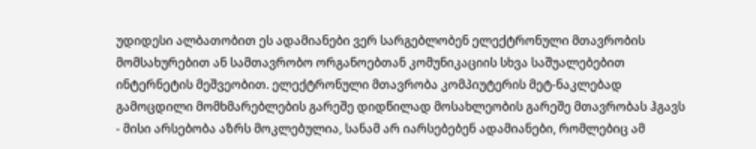უდიდესი ალბათობით ეს ადამიანები ვერ სარგებლობენ ელექტრონული მთავრობის მომსახურებით ან სამთავრობო ორგანოებთან კომუნიკაციის სხვა საშუალებებით ინტერნეტის მეშვეობით. ელექტრონული მთავრობა კომპიუტერის მეტ-ნაკლებად გამოცდილი მომხმარებლების გარეშე დიდწილად მოსახლეობის გარეშე მთავრობას ჰგავს - მისი არსებობა აზრს მოკლებულია, სანამ არ იარსებებენ ადამიანები, რომლებიც ამ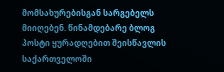მომსახურებისგან სარგებელს მიიღებენ. წინამდებარე ბლოგ პოსტი ყურადღებით შეისწავლის საქართველოში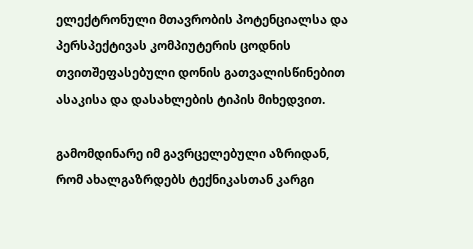ელექტრონული მთავრობის პოტენციალსა და პერსპექტივას კომპიუტერის ცოდნის თვითშეფასებული დონის გათვალისწინებით ასაკისა და დასახლების ტიპის მიხედვით.

გამომდინარე იმ გავრცელებული აზრიდან, რომ ახალგაზრდებს ტექნიკასთან კარგი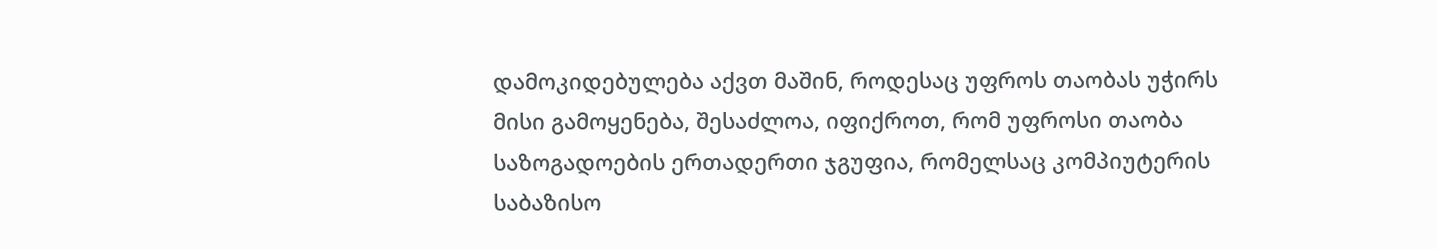დამოკიდებულება აქვთ მაშინ, როდესაც უფროს თაობას უჭირს მისი გამოყენება, შესაძლოა, იფიქროთ, რომ უფროსი თაობა საზოგადოების ერთადერთი ჯგუფია, რომელსაც კომპიუტერის საბაზისო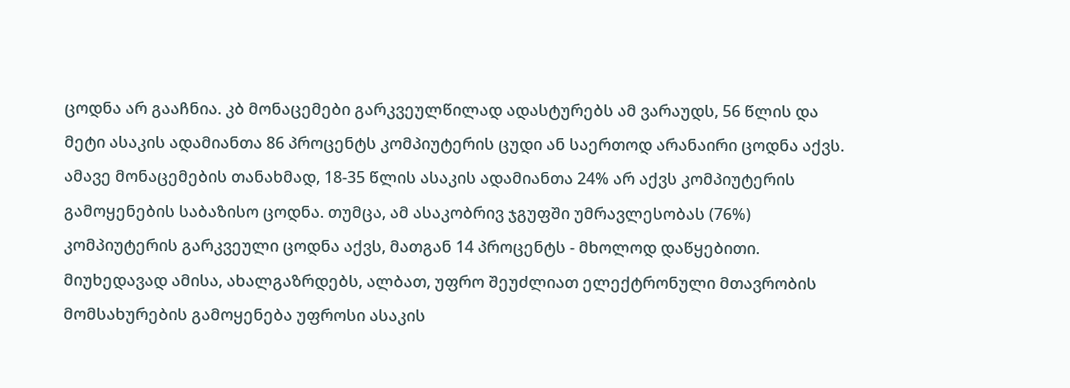ცოდნა არ გააჩნია. კბ მონაცემები გარკვეულწილად ადასტურებს ამ ვარაუდს, 56 წლის და მეტი ასაკის ადამიანთა 86 პროცენტს კომპიუტერის ცუდი ან საერთოდ არანაირი ცოდნა აქვს. ამავე მონაცემების თანახმად, 18-35 წლის ასაკის ადამიანთა 24% არ აქვს კომპიუტერის გამოყენების საბაზისო ცოდნა. თუმცა, ამ ასაკობრივ ჯგუფში უმრავლესობას (76%) კომპიუტერის გარკვეული ცოდნა აქვს, მათგან 14 პროცენტს - მხოლოდ დაწყებითი. მიუხედავად ამისა, ახალგაზრდებს, ალბათ, უფრო შეუძლიათ ელექტრონული მთავრობის მომსახურების გამოყენება უფროსი ასაკის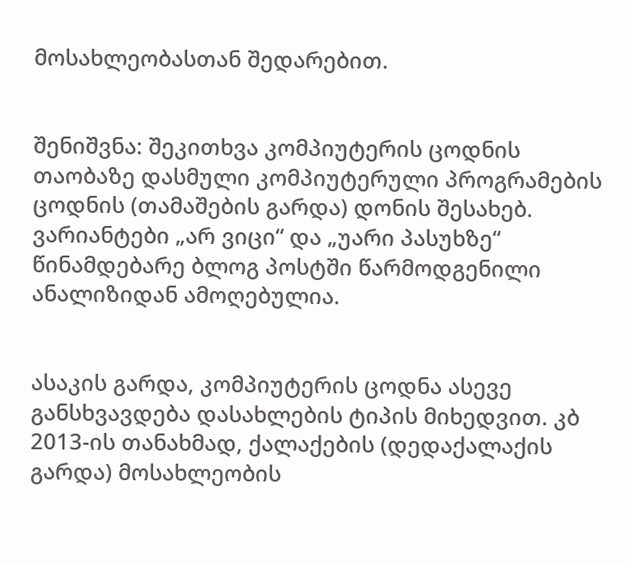მოსახლეობასთან შედარებით.


შენიშვნა: შეკითხვა კომპიუტერის ცოდნის თაობაზე დასმული კომპიუტერული პროგრამების ცოდნის (თამაშების გარდა) დონის შესახებ. ვარიანტები „არ ვიცი“ და „უარი პასუხზე“ წინამდებარე ბლოგ პოსტში წარმოდგენილი ანალიზიდან ამოღებულია.


ასაკის გარდა, კომპიუტერის ცოდნა ასევე განსხვავდება დასახლების ტიპის მიხედვით. კბ 2013-ის თანახმად, ქალაქების (დედაქალაქის გარდა) მოსახლეობის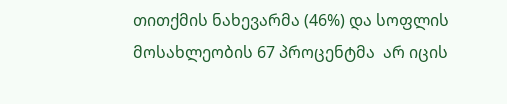თითქმის ნახევარმა (46%) და სოფლის მოსახლეობის 67 პროცენტმა  არ იცის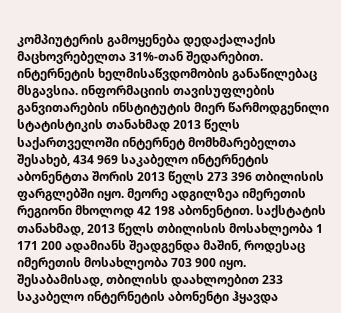კომპიუტერის გამოყენება დედაქალაქის მაცხოვრებელთა 31%-თან შედარებით. ინტერნეტის ხელმისაწვდომობის განაწილებაც მსგავსია. ინფორმაციის თავისუფლების განვითარების ინსტიტუტის მიერ წარმოდგენილი სტატისტიკის თანახმად 2013 წელს საქართველოში ინტერნეტ მომხმარებელთა შესახებ, 434 969 საკაბელო ინტერნეტის აბონენტთა შორის 2013 წელს 273 396 თბილისის ფარგლებში იყო. მეორე ადგილზეა იმერეთის რეგიონი მხოლოდ 42 198 აბონენტით. საქსტატის თანახმად, 2013 წელს თბილისის მოსახლეობა 1 171 200 ადამიანს შეადგენდა მაშინ, როდესაც იმერეთის მოსახლეობა 703 900 იყო. შესაბამისად, თბილისს დაახლოებით 233 საკაბელო ინტერნეტის აბონენტი ჰყავდა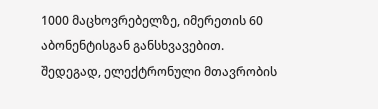1000 მაცხოვრებელზე, იმერეთის 60 აბონენტისგან განსხვავებით. შედეგად, ელექტრონული მთავრობის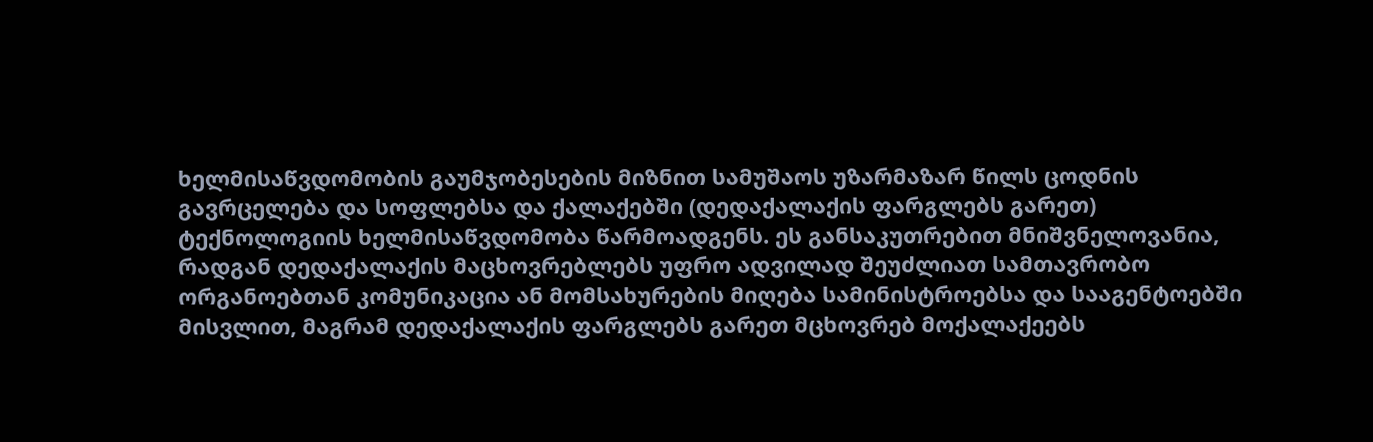ხელმისაწვდომობის გაუმჯობესების მიზნით სამუშაოს უზარმაზარ წილს ცოდნის გავრცელება და სოფლებსა და ქალაქებში (დედაქალაქის ფარგლებს გარეთ) ტექნოლოგიის ხელმისაწვდომობა წარმოადგენს. ეს განსაკუთრებით მნიშვნელოვანია, რადგან დედაქალაქის მაცხოვრებლებს უფრო ადვილად შეუძლიათ სამთავრობო ორგანოებთან კომუნიკაცია ან მომსახურების მიღება სამინისტროებსა და სააგენტოებში მისვლით, მაგრამ დედაქალაქის ფარგლებს გარეთ მცხოვრებ მოქალაქეებს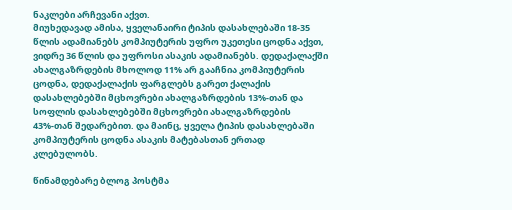ნაკლები არჩევანი აქვთ.
მიუხედავად ამისა, ყველანაირი ტიპის დასახლებაში 18-35 წლის ადამიანებს კომპიუტერის უფრო უკეთესი ცოდნა აქვთ, ვიდრე 36 წლის და უფროსი ასაკის ადამიანებს. დედაქალაქში ახალგაზრდების მხოლოდ 11% არ გააჩნია კომპიუტერის ცოდნა, დედაქალაქის ფარგლებს გარეთ ქალაქის დასახლებებში მცხოვრები ახალგაზრდების 13%-თან და სოფლის დასახლებებში მცხოვრები ახალგაზრდების 43%-თან შედარებით. და მაინც, ყველა ტიპის დასახლებაში კომპიუტერის ცოდნა ასაკის მატებასთან ერთად კლებულობს.

წინამდებარე ბლოგ პოსტმა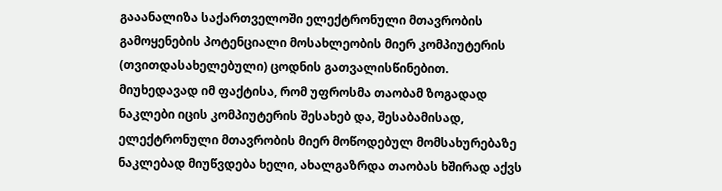გააანალიზა საქართველოში ელექტრონული მთავრობის გამოყენების პოტენციალი მოსახლეობის მიერ კომპიუტერის (თვითდასახელებული) ცოდნის გათვალისწინებით. მიუხედავად იმ ფაქტისა, რომ უფროსმა თაობამ ზოგადად ნაკლები იცის კომპიუტერის შესახებ და, შესაბამისად, ელექტრონული მთავრობის მიერ მოწოდებულ მომსახურებაზე ნაკლებად მიუწვდება ხელი, ახალგაზრდა თაობას ხშირად აქვს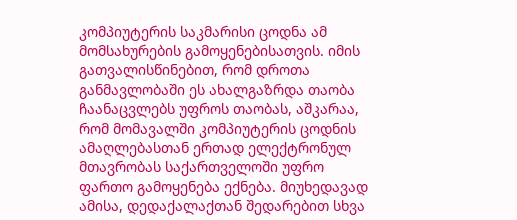კომპიუტერის საკმარისი ცოდნა ამ მომსახურების გამოყენებისათვის. იმის გათვალისწინებით, რომ დროთა განმავლობაში ეს ახალგაზრდა თაობა ჩაანაცვლებს უფროს თაობას, აშკარაა, რომ მომავალში კომპიუტერის ცოდნის ამაღლებასთან ერთად ელექტრონულ მთავრობას საქართველოში უფრო ფართო გამოყენება ექნება. მიუხედავად ამისა, დედაქალაქთან შედარებით სხვა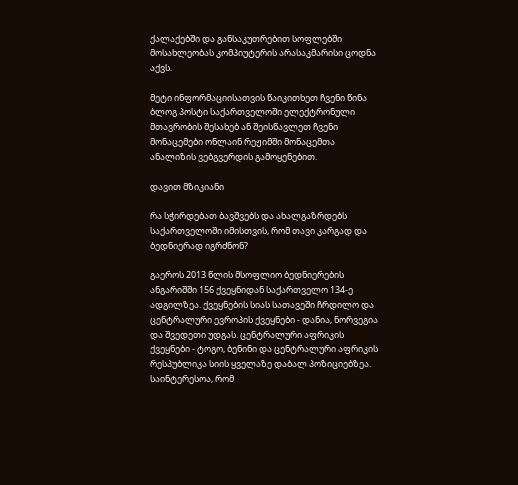ქალაქებში და განსაკუთრებით სოფლებში მოსახლეობას კომპიუტერის არასაკმარისი ცოდნა აქვს.

მეტი ინფორმაციისათვის წაიკითხეთ ჩვენი წინა ბლოგ პოსტი საქართველოში ელექტრონული მთავრობის შესახებ ან შეისწავლეთ ჩვენი მონაცემები ონლაინ რეჟიმში მონაცემთა ანალიზის ვებგვერდის გამოყენებით.

დავით მზიკიანი

რა სჭირდებათ ბავშვებს და ახალგაზრდებს საქართველოში იმისთვის, რომ თავი კარგად და ბედნიერად იგრძნონ?

გაეროს 2013 წლის მსოფლიო ბედნიერების ანგარიშში 156 ქვეყნიდან საქართველო 134-ე ადგილზეა. ქვეყნების სიას სათავეში ჩრდილო და ცენტრალური ევროპის ქვეყნები - დანია, ნორვეგია და შვედეთი უდგას. ცენტრალური აფრიკის ქვეყნები - ტოგო, ბენინი და ცენტრალური აფრიკის რესპუბლიკა სიის ყველაზე დაბალ პოზიციებზეა. საინტერესოა, რომ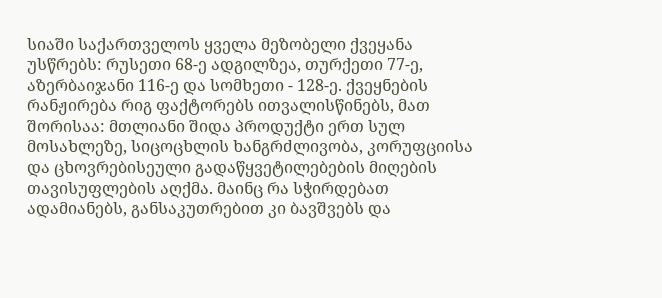სიაში საქართველოს ყველა მეზობელი ქვეყანა უსწრებს: რუსეთი 68-ე ადგილზეა, თურქეთი 77-ე, აზერბაიჯანი 116-ე და სომხეთი - 128-ე. ქვეყნების რანჟირება რიგ ფაქტორებს ითვალისწინებს, მათ შორისაა: მთლიანი შიდა პროდუქტი ერთ სულ მოსახლეზე, სიცოცხლის ხანგრძლივობა, კორუფციისა და ცხოვრებისეული გადაწყვეტილებების მიღების თავისუფლების აღქმა. მაინც რა სჭირდებათ ადამიანებს, განსაკუთრებით კი ბავშვებს და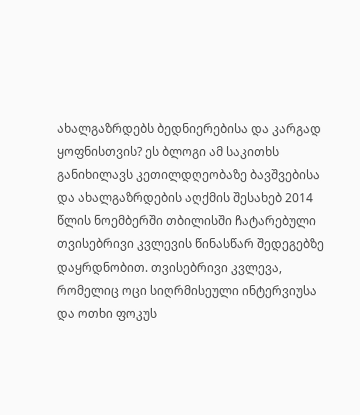ახალგაზრდებს ბედნიერებისა და კარგად ყოფნისთვის? ეს ბლოგი ამ საკითხს განიხილავს კეთილდღეობაზე ბავშვებისა და ახალგაზრდების აღქმის შესახებ 2014 წლის ნოემბერში თბილისში ჩატარებული თვისებრივი კვლევის წინასწარ შედეგებზე დაყრდნობით. თვისებრივი კვლევა, რომელიც ოცი სიღრმისეული ინტერვიუსა და ოთხი ფოკუს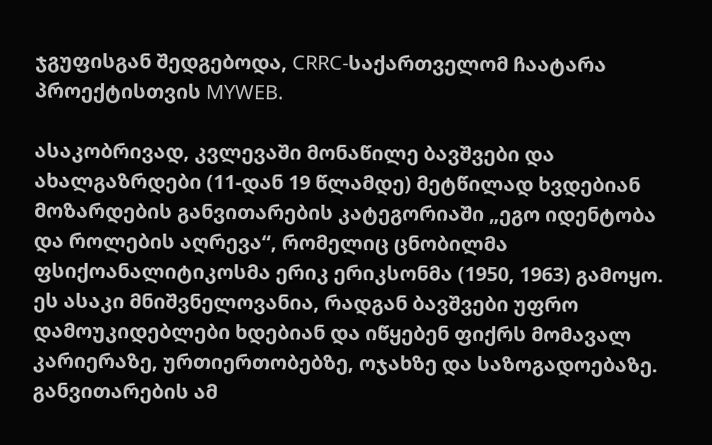ჯგუფისგან შედგებოდა, CRRC-საქართველომ ჩაატარა პროექტისთვის MYWEB.

ასაკობრივად, კვლევაში მონაწილე ბავშვები და ახალგაზრდები (11-დან 19 წლამდე) მეტწილად ხვდებიან მოზარდების განვითარების კატეგორიაში „ეგო იდენტობა და როლების აღრევა“, რომელიც ცნობილმა ფსიქოანალიტიკოსმა ერიკ ერიკსონმა (1950, 1963) გამოყო. ეს ასაკი მნიშვნელოვანია, რადგან ბავშვები უფრო დამოუკიდებლები ხდებიან და იწყებენ ფიქრს მომავალ კარიერაზე, ურთიერთობებზე, ოჯახზე და საზოგადოებაზე. განვითარების ამ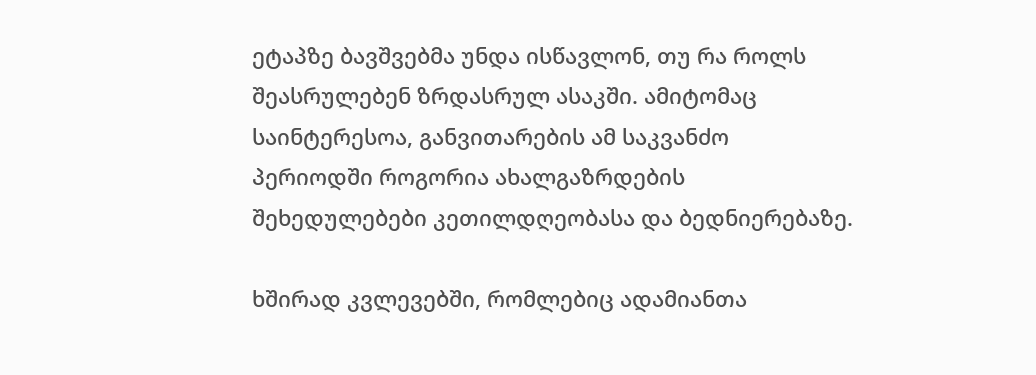ეტაპზე ბავშვებმა უნდა ისწავლონ, თუ რა როლს შეასრულებენ ზრდასრულ ასაკში. ამიტომაც საინტერესოა, განვითარების ამ საკვანძო პერიოდში როგორია ახალგაზრდების შეხედულებები კეთილდღეობასა და ბედნიერებაზე.

ხშირად კვლევებში, რომლებიც ადამიანთა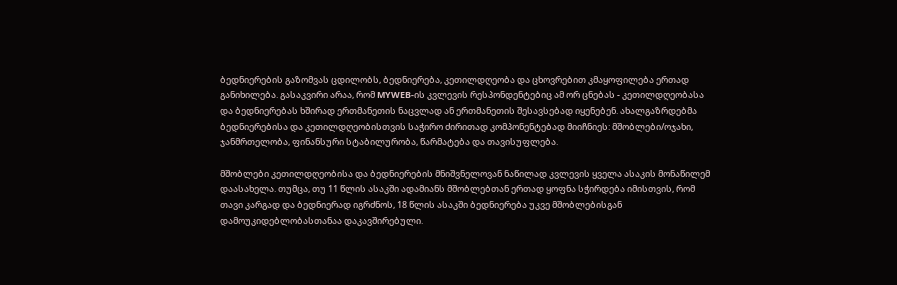ბედნიერების გაზომვას ცდილობს, ბედნიერება, კეთილდღეობა და ცხოვრებით კმაყოფილება ერთად განიხილება. გასაკვირი არაა, რომ MYWEB-ის კვლევის რესპონდენტებიც ამ ორ ცნებას - კეთილდღეობასა და ბედნიერებას ხშირად ერთმანეთის ნაცვლად ან ერთმანეთის შესავსებად იყენებენ. ახალგაზრდებმა ბედნიერებისა და კეთილდღეობისთვის საჭირო ძირითად კომპონენტებად მიიჩნიეს: მშობლები/ოჯახი, ჯანმრთელობა, ფინანსური სტაბილურობა, წარმატება და თავისუფლება.

მშობლები კეთილდღეობისა და ბედნიერების მნიშვნელოვან ნაწილად კვლევის ყველა ასაკის მონაწილემ დაასახელა. თუმცა, თუ 11 წლის ასაკში ადამიანს მშობლებთან ერთად ყოფნა სჭირდება იმისთვის, რომ თავი კარგად და ბედნიერად იგრძნოს, 18 წლის ასაკში ბედნიერება უკვე მშობლებისგან დამოუკიდებლობასთანაა დაკავშირებული.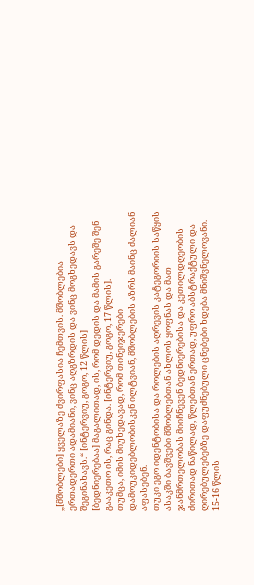„[მშობლები] ყველაზე ძვირფასია ჩემთვის. მშობლებია ერთადერთი ადამიანი, ვინც აღგზრდის და ვინც მოგხედავს და შეგინახავს.“ [ინტერვიუ, გოგო, 12 წლის]
[ბედნიერებაა] მაგალითად, ის, რომ დედის და მამის გარეშე შენ გააკეთო ის, რაც გინდა. [ინტერვიუ, გოგო, 17 წლის].
თუმცა, იმის მიუხედავად, რომ თინეიჯერები დამოუკიდებლობისკენ ილტვიან, მშობლების აზრს მაინც ძალიან აფასებენ.
თუკი ეგო იდენტობისა და როლების აღრევის კატეგორიის საწყის ასაკში ბავშვები მშობლებთან ახლოს ყოფნას და მათ ჯანმრთელობას მიიჩნევენ ბედნიერებისა და კეთილდღეობის ძირითად ნაწილად, წლებთან ერთად, უფრო აბსტრაქტული და ღირებულებებზე დაფუძნებული ცნებები ხდება მნიშვნელოვანი. 15-16 წლის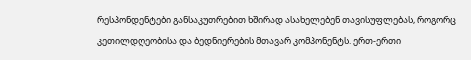რესპონდენტები განსაკუთრებით ხშირად ასახელებენ თავისუფლებას, როგორც კეთილდღეობისა და ბედნიერების მთავარ კომპონენტს. ერთ-ერთი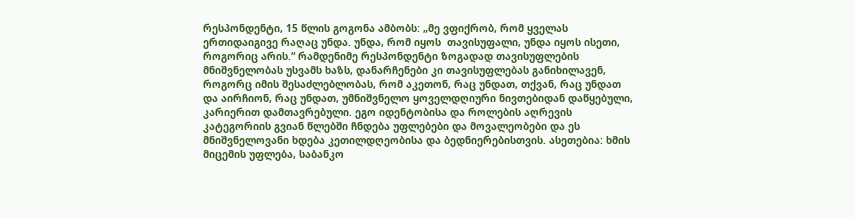რესპონდენტი, 15 წლის გოგონა ამბობს: „მე ვფიქრობ, რომ ყველას ერთიდაიგივე რაღაც უნდა. უნდა, რომ იყოს  თავისუფალი, უნდა იყოს ისეთი, როგორიც არის.“ რამდენიმე რესპონდენტი ზოგადად თავისუფლების მნიშვნელობას უსვამს ხაზს, დანარჩენები კი თავისუფლებას განიხილავენ, როგორც იმის შესაძლებლობას, რომ აკეთონ, რაც უნდათ, თქვან, რაც უნდათ და აირჩიონ, რაც უნდათ, უმნიშვნელო ყოველდღიური ნივთებიდან დაწყებული, კარიერით დამთავრებული. ეგო იდენტობისა და როლების აღრევის კატეგორიის გვიან წლებში ჩნდება უფლებები და მოვალეობები და ეს მნიშვნელოვანი ხდება კეთილდღეობისა და ბედნიერებისთვის. ასეთებია: ხმის მიცემის უფლება, საბანკო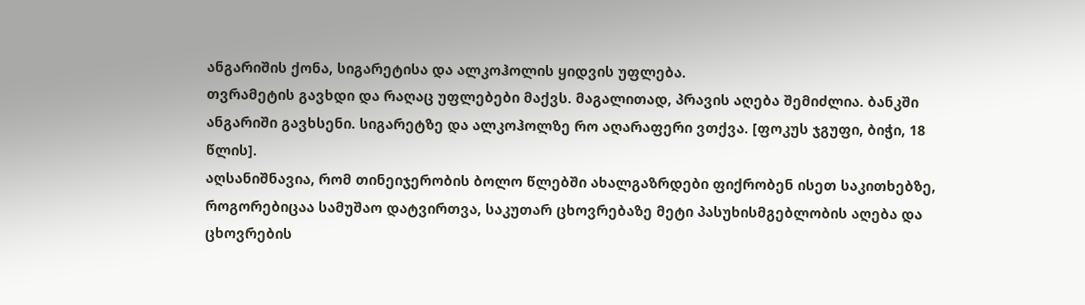ანგარიშის ქონა, სიგარეტისა და ალკოჰოლის ყიდვის უფლება.
თვრამეტის გავხდი და რაღაც უფლებები მაქვს. მაგალითად, პრავის აღება შემიძლია. ბანკში ანგარიში გავხსენი. სიგარეტზე და ალკოჰოლზე რო აღარაფერი ვთქვა. [ფოკუს ჯგუფი, ბიჭი, 18 წლის].
აღსანიშნავია, რომ თინეიჯერობის ბოლო წლებში ახალგაზრდები ფიქრობენ ისეთ საკითხებზე, როგორებიცაა სამუშაო დატვირთვა, საკუთარ ცხოვრებაზე მეტი პასუხისმგებლობის აღება და ცხოვრების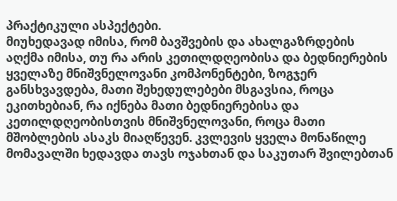პრაქტიკული ასპექტები.
მიუხედავად იმისა, რომ ბავშვების და ახალგაზრდების აღქმა იმისა, თუ რა არის კეთილდღეობისა და ბედნიერების ყველაზე მნიშვნელოვანი კომპონენტები, ზოგჯერ განსხვავდება, მათი შეხედულებები მსგავსია, როცა ეკითხებიან, რა იქნება მათი ბედნიერებისა და კეთილდღეობისთვის მნიშვნელოვანი, როცა მათი მშობლების ასაკს მიაღწევენ. კვლევის ყველა მონაწილე მომავალში ხედავდა თავს ოჯახთან და საკუთარ შვილებთან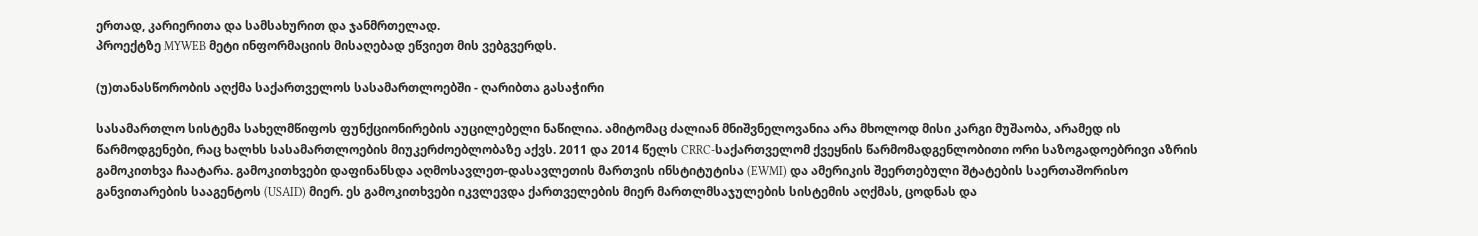ერთად, კარიერითა და სამსახურით და ჯანმრთელად.
პროექტზე MYWEB მეტი ინფორმაციის მისაღებად ეწვიეთ მის ვებგვერდს.

(უ)თანასწორობის აღქმა საქართველოს სასამართლოებში - ღარიბთა გასაჭირი

სასამართლო სისტემა სახელმწიფოს ფუნქციონირების აუცილებელი ნაწილია. ამიტომაც ძალიან მნიშვნელოვანია არა მხოლოდ მისი კარგი მუშაობა, არამედ ის წარმოდგენები, რაც ხალხს სასამართლოების მიუკერძოებლობაზე აქვს. 2011 და 2014 წელს CRRC-საქართველომ ქვეყნის წარმომადგენლობითი ორი საზოგადოებრივი აზრის გამოკითხვა ჩაატარა. გამოკითხვები დაფინანსდა აღმოსავლეთ-დასავლეთის მართვის ინსტიტუტისა (EWMI) და ამერიკის შეერთებული შტატების საერთაშორისო განვითარების სააგენტოს (USAID) მიერ. ეს გამოკითხვები იკვლევდა ქართველების მიერ მართლმსაჯულების სისტემის აღქმას, ცოდნას და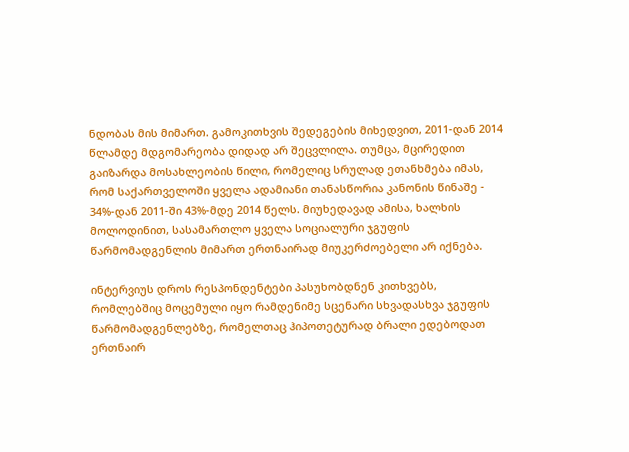ნდობას მის მიმართ. გამოკითხვის შედეგების მიხედვით, 2011-დან 2014 წლამდე მდგომარეობა დიდად არ შეცვლილა. თუმცა, მცირედით გაიზარდა მოსახლეობის წილი, რომელიც სრულად ეთანხმება იმას, რომ საქართველოში ყველა ადამიანი თანასწორია კანონის წინაშე - 34%-დან 2011-ში 43%-მდე 2014 წელს. მიუხედავად ამისა, ხალხის მოლოდინით, სასამართლო ყველა სოციალური ჯგუფის წარმომადგენლის მიმართ ერთნაირად მიუკერძოებელი არ იქნება.

ინტერვიუს დროს რესპონდენტები პასუხობდნენ კითხვებს, რომლებშიც მოცემული იყო რამდენიმე სცენარი სხვადასხვა ჯგუფის წარმომადგენლებზე, რომელთაც ჰიპოთეტურად ბრალი ედებოდათ ერთნაირ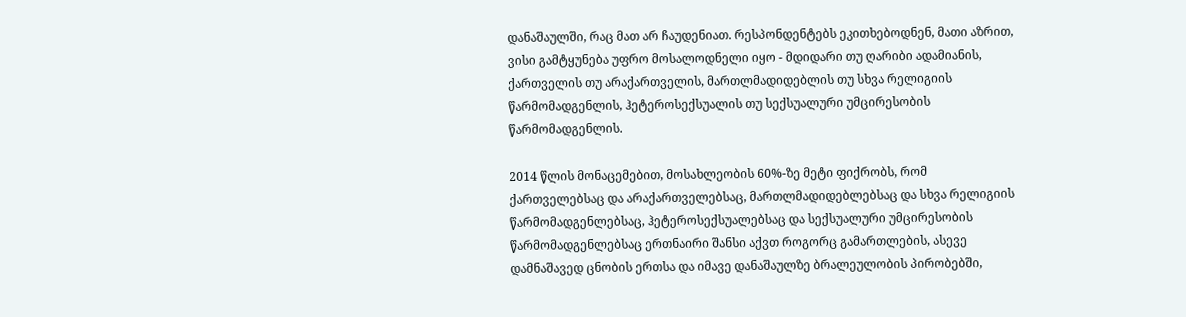დანაშაულში, რაც მათ არ ჩაუდენიათ. რესპონდენტებს ეკითხებოდნენ, მათი აზრით, ვისი გამტყუნება უფრო მოსალოდნელი იყო - მდიდარი თუ ღარიბი ადამიანის, ქართველის თუ არაქართველის, მართლმადიდებლის თუ სხვა რელიგიის წარმომადგენლის, ჰეტეროსექსუალის თუ სექსუალური უმცირესობის წარმომადგენლის.

2014 წლის მონაცემებით, მოსახლეობის 60%-ზე მეტი ფიქრობს, რომ ქართველებსაც და არაქართველებსაც, მართლმადიდებლებსაც და სხვა რელიგიის წარმომადგენლებსაც, ჰეტეროსექსუალებსაც და სექსუალური უმცირესობის წარმომადგენლებსაც ერთნაირი შანსი აქვთ როგორც გამართლების, ასევე დამნაშავედ ცნობის ერთსა და იმავე დანაშაულზე ბრალეულობის პირობებში,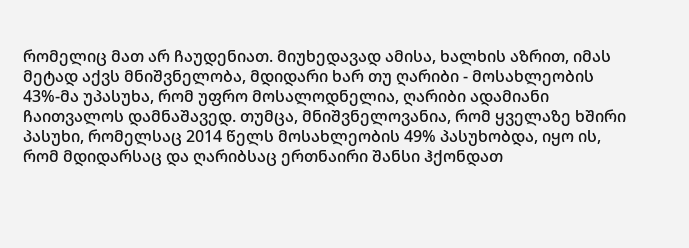რომელიც მათ არ ჩაუდენიათ. მიუხედავად ამისა, ხალხის აზრით, იმას მეტად აქვს მნიშვნელობა, მდიდარი ხარ თუ ღარიბი - მოსახლეობის 43%-მა უპასუხა, რომ უფრო მოსალოდნელია, ღარიბი ადამიანი ჩაითვალოს დამნაშავედ. თუმცა, მნიშვნელოვანია, რომ ყველაზე ხშირი პასუხი, რომელსაც 2014 წელს მოსახლეობის 49% პასუხობდა, იყო ის, რომ მდიდარსაც და ღარიბსაც ერთნაირი შანსი ჰქონდათ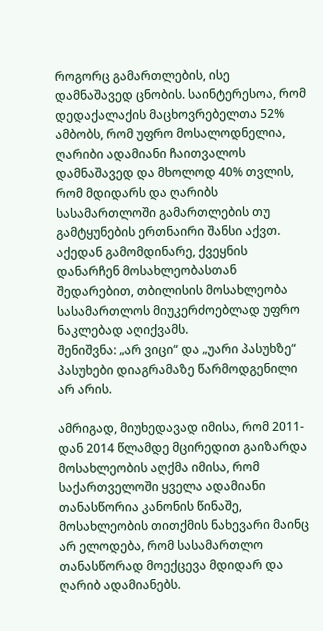როგორც გამართლების, ისე დამნაშავედ ცნობის. საინტერესოა, რომ დედაქალაქის მაცხოვრებელთა 52% ამბობს, რომ უფრო მოსალოდნელია, ღარიბი ადამიანი ჩაითვალოს დამნაშავედ და მხოლოდ 40% თვლის, რომ მდიდარს და ღარიბს სასამართლოში გამართლების თუ გამტყუნების ერთნაირი შანსი აქვთ. აქედან გამომდინარე, ქვეყნის დანარჩენ მოსახლეობასთან შედარებით, თბილისის მოსახლეობა სასამართლოს მიუკერძოებლად უფრო ნაკლებად აღიქვამს.
შენიშვნა: „არ ვიცი“ და „უარი პასუხზე“ პასუხები დიაგრამაზე წარმოდგენილი არ არის.

ამრიგად, მიუხედავად იმისა, რომ 2011-დან 2014 წლამდე მცირედით გაიზარდა მოსახლეობის აღქმა იმისა, რომ საქართველოში ყველა ადამიანი თანასწორია კანონის წინაშე, მოსახლეობის თითქმის ნახევარი მაინც არ ელოდება, რომ სასამართლო თანასწორად მოექცევა მდიდარ და ღარიბ ადამიანებს.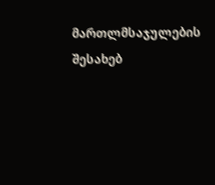მართლმსაჯულების შესახებ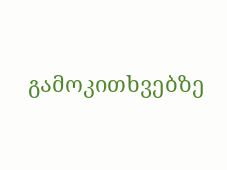გამოკითხვებზე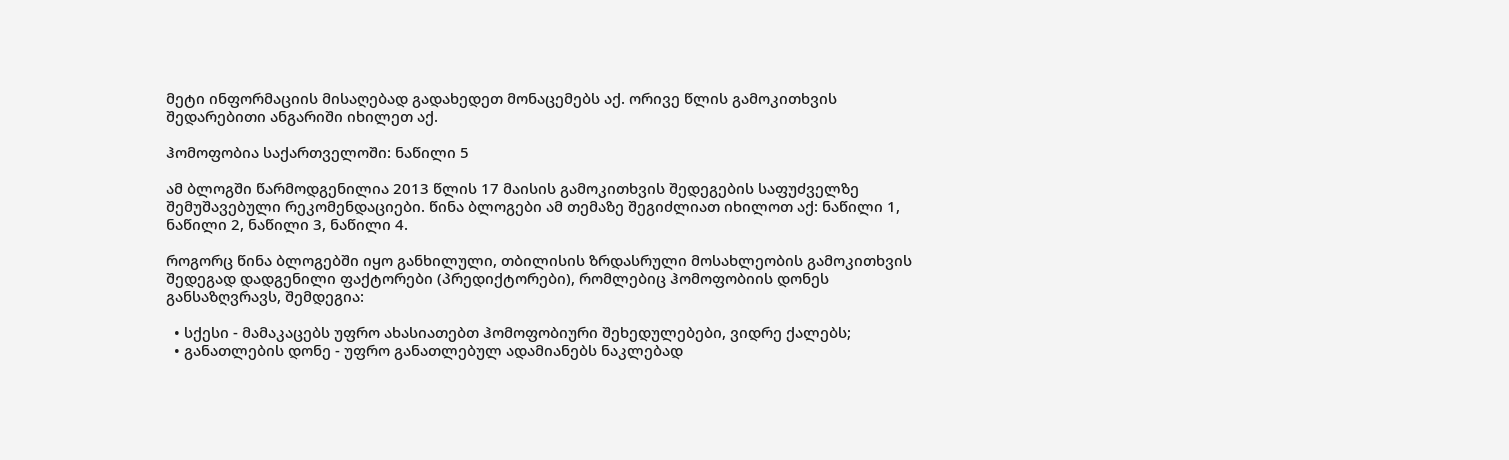მეტი ინფორმაციის მისაღებად გადახედეთ მონაცემებს აქ. ორივე წლის გამოკითხვის შედარებითი ანგარიში იხილეთ აქ.

ჰომოფობია საქართველოში: ნაწილი 5

ამ ბლოგში წარმოდგენილია 2013 წლის 17 მაისის გამოკითხვის შედეგების საფუძველზე შემუშავებული რეკომენდაციები. წინა ბლოგები ამ თემაზე შეგიძლიათ იხილოთ აქ: ნაწილი 1, ნაწილი 2, ნაწილი 3, ნაწილი 4.

როგორც წინა ბლოგებში იყო განხილული, თბილისის ზრდასრული მოსახლეობის გამოკითხვის შედეგად დადგენილი ფაქტორები (პრედიქტორები), რომლებიც ჰომოფობიის დონეს განსაზღვრავს, შემდეგია:

  • სქესი - მამაკაცებს უფრო ახასიათებთ ჰომოფობიური შეხედულებები, ვიდრე ქალებს;
  • განათლების დონე - უფრო განათლებულ ადამიანებს ნაკლებად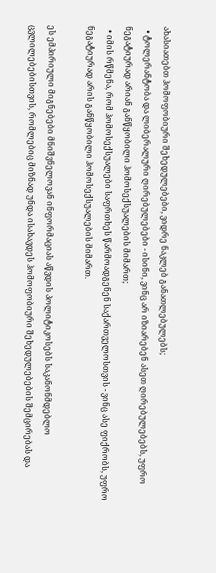ახასიათებთ ჰომოფობიური შეხედულებები, ვიდრე ნაკლებ განათლებულებს;
  • ტოლერანტობა და ლიბერალური ღირებულებები - ისინი, ვინც არ იზიარებენ ასეთ ღირებულებებს, უფრო ნეგატიურად არიან განწყობილი ჰომოსექსუალების მიმართ;
  • იმის რწმენა, რომ ჰომოსექსუალები საფრთხეს წარმოადგენენ საქართველოსთვის - ვინც ასე ფიქრობს, უფრო ნეგატიურად არის განწყობილი ჰომოსექსუალების მიმართ.

ეს ემპირიული მიგნებები მნიშვნელოვან ინფორმაციას აწვდის პოლიტიკოსებს საკანონმდებლო ცვლილებებისთვის, რომლებიც მიზნად უნდა ისახავდეს ჰომოფობიური შეხედულებების შემცირებას და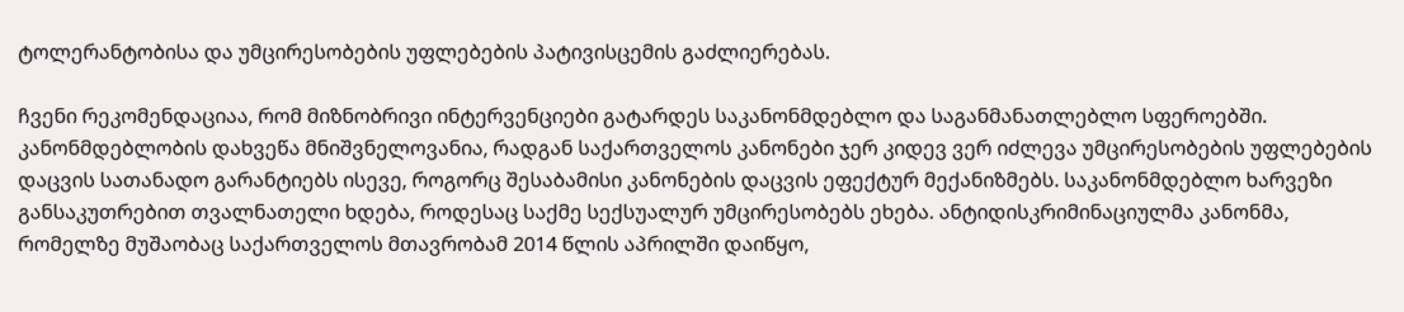ტოლერანტობისა და უმცირესობების უფლებების პატივისცემის გაძლიერებას.

ჩვენი რეკომენდაციაა, რომ მიზნობრივი ინტერვენციები გატარდეს საკანონმდებლო და საგანმანათლებლო სფეროებში. კანონმდებლობის დახვეწა მნიშვნელოვანია, რადგან საქართველოს კანონები ჯერ კიდევ ვერ იძლევა უმცირესობების უფლებების დაცვის სათანადო გარანტიებს ისევე, როგორც შესაბამისი კანონების დაცვის ეფექტურ მექანიზმებს. საკანონმდებლო ხარვეზი განსაკუთრებით თვალნათელი ხდება, როდესაც საქმე სექსუალურ უმცირესობებს ეხება. ანტიდისკრიმინაციულმა კანონმა, რომელზე მუშაობაც საქართველოს მთავრობამ 2014 წლის აპრილში დაიწყო,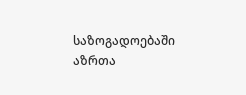საზოგადოებაში აზრთა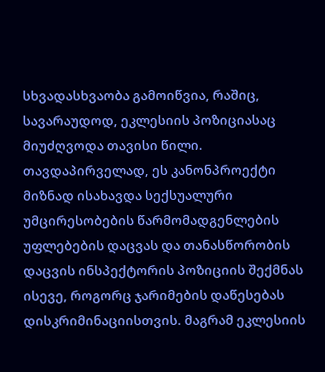სხვადასხვაობა გამოიწვია, რაშიც, სავარაუდოდ, ეკლესიის პოზიციასაც მიუძღვოდა თავისი წილი. თავდაპირველად, ეს კანონპროექტი მიზნად ისახავდა სექსუალური უმცირესობების წარმომადგენლების უფლებების დაცვას და თანასწორობის დაცვის ინსპექტორის პოზიციის შექმნას ისევე, როგორც ჯარიმების დაწესებას დისკრიმინაციისთვის. მაგრამ ეკლესიის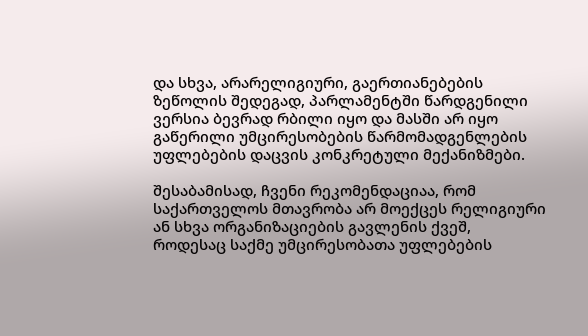და სხვა, არარელიგიური, გაერთიანებების ზეწოლის შედეგად, პარლამენტში წარდგენილი ვერსია ბევრად რბილი იყო და მასში არ იყო გაწერილი უმცირესობების წარმომადგენლების უფლებების დაცვის კონკრეტული მექანიზმები.

შესაბამისად, ჩვენი რეკომენდაციაა, რომ საქართველოს მთავრობა არ მოექცეს რელიგიური ან სხვა ორგანიზაციების გავლენის ქვეშ, როდესაც საქმე უმცირესობათა უფლებების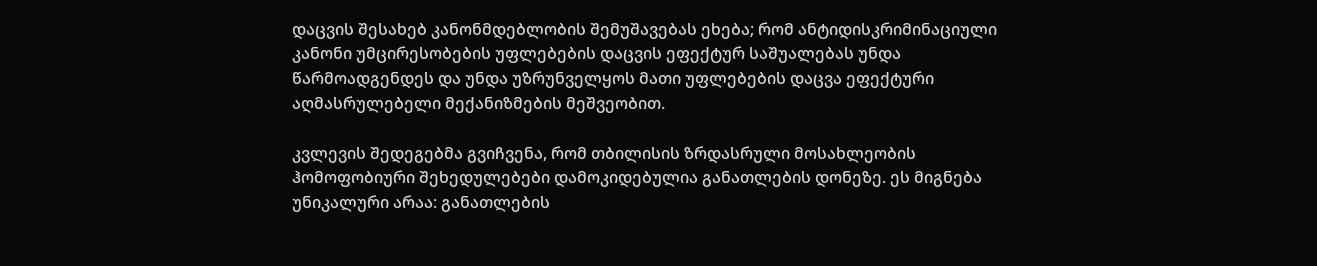დაცვის შესახებ კანონმდებლობის შემუშავებას ეხება; რომ ანტიდისკრიმინაციული კანონი უმცირესობების უფლებების დაცვის ეფექტურ საშუალებას უნდა წარმოადგენდეს და უნდა უზრუნველყოს მათი უფლებების დაცვა ეფექტური აღმასრულებელი მექანიზმების მეშვეობით.

კვლევის შედეგებმა გვიჩვენა, რომ თბილისის ზრდასრული მოსახლეობის ჰომოფობიური შეხედულებები დამოკიდებულია განათლების დონეზე. ეს მიგნება უნიკალური არაა: განათლების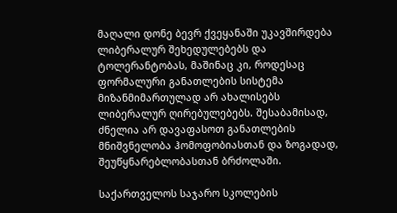მაღალი დონე ბევრ ქვეყანაში უკავშირდება ლიბერალურ შეხედულებებს და ტოლერანტობას, მაშინაც კი, როდესაც ფორმალური განათლების სისტემა მიზანმიმართულად არ ახალისებს ლიბერალურ ღირებულებებს. შესაბამისად, ძნელია არ დავაფასოთ განათლების მნიშვნელობა ჰომოფობიასთან და ზოგადად, შეუწყნარებლობასთან ბრძოლაში.

საქართველოს საჯარო სკოლების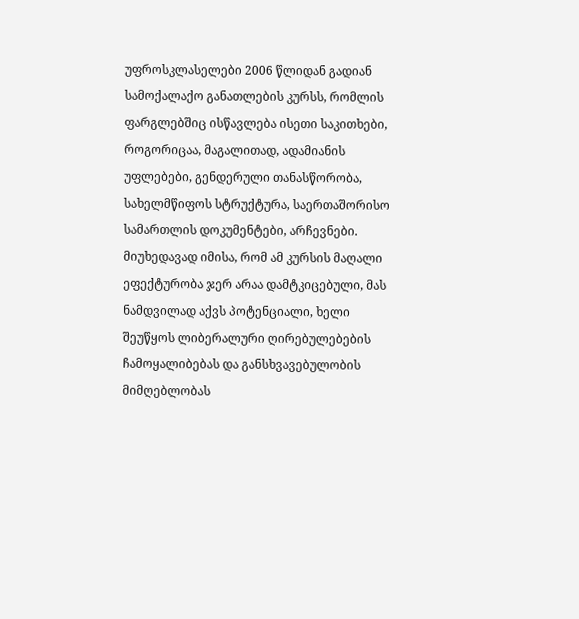უფროსკლასელები 2006 წლიდან გადიან სამოქალაქო განათლების კურსს, რომლის ფარგლებშიც ისწავლება ისეთი საკითხები, როგორიცაა, მაგალითად, ადამიანის უფლებები, გენდერული თანასწორობა, სახელმწიფოს სტრუქტურა, საერთაშორისო სამართლის დოკუმენტები, არჩევნები. მიუხედავად იმისა, რომ ამ კურსის მაღალი ეფექტურობა ჯერ არაა დამტკიცებული, მას ნამდვილად აქვს პოტენციალი, ხელი შეუწყოს ლიბერალური ღირებულებების ჩამოყალიბებას და განსხვავებულობის მიმღებლობას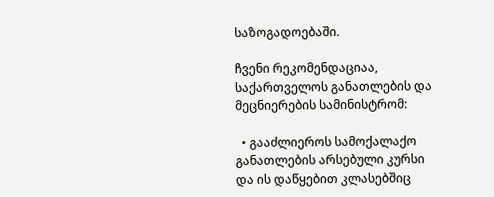საზოგადოებაში.

ჩვენი რეკომენდაციაა, საქართველოს განათლების და მეცნიერების სამინისტრომ:

  • გააძლიეროს სამოქალაქო განათლების არსებული კურსი და ის დაწყებით კლასებშიც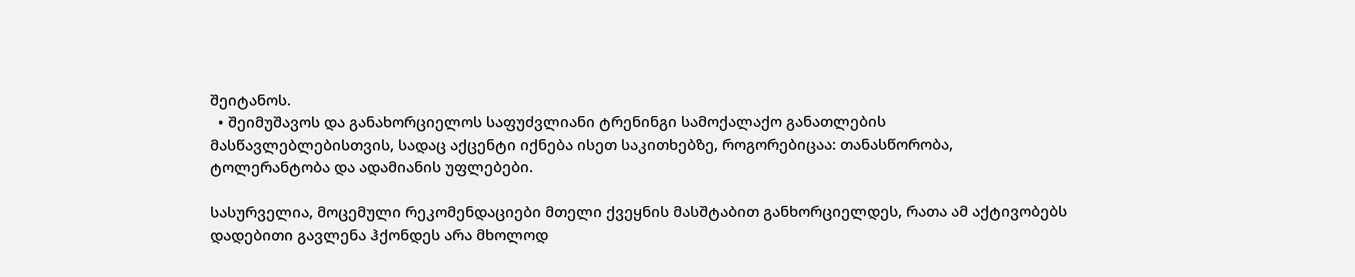შეიტანოს.
  • შეიმუშავოს და განახორციელოს საფუძვლიანი ტრენინგი სამოქალაქო განათლების მასწავლებლებისთვის, სადაც აქცენტი იქნება ისეთ საკითხებზე, როგორებიცაა: თანასწორობა, ტოლერანტობა და ადამიანის უფლებები.

სასურველია, მოცემული რეკომენდაციები მთელი ქვეყნის მასშტაბით განხორციელდეს, რათა ამ აქტივობებს დადებითი გავლენა ჰქონდეს არა მხოლოდ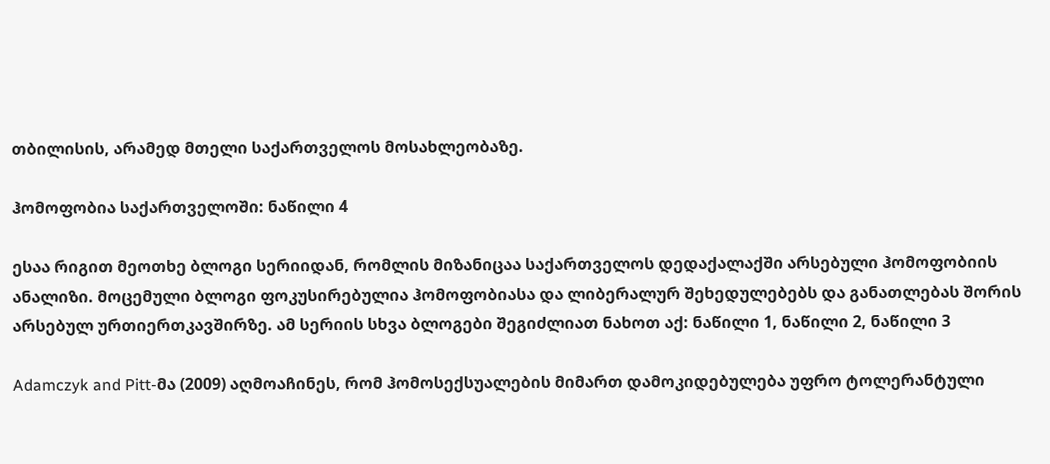თბილისის, არამედ მთელი საქართველოს მოსახლეობაზე.

ჰომოფობია საქართველოში: ნაწილი 4

ესაა რიგით მეოთხე ბლოგი სერიიდან, რომლის მიზანიცაა საქართველოს დედაქალაქში არსებული ჰომოფობიის ანალიზი. მოცემული ბლოგი ფოკუსირებულია ჰომოფობიასა და ლიბერალურ შეხედულებებს და განათლებას შორის არსებულ ურთიერთკავშირზე. ამ სერიის სხვა ბლოგები შეგიძლიათ ნახოთ აქ: ნაწილი 1, ნაწილი 2, ნაწილი 3

Adamczyk and Pitt-მა (2009) აღმოაჩინეს, რომ ჰომოსექსუალების მიმართ დამოკიდებულება უფრო ტოლერანტული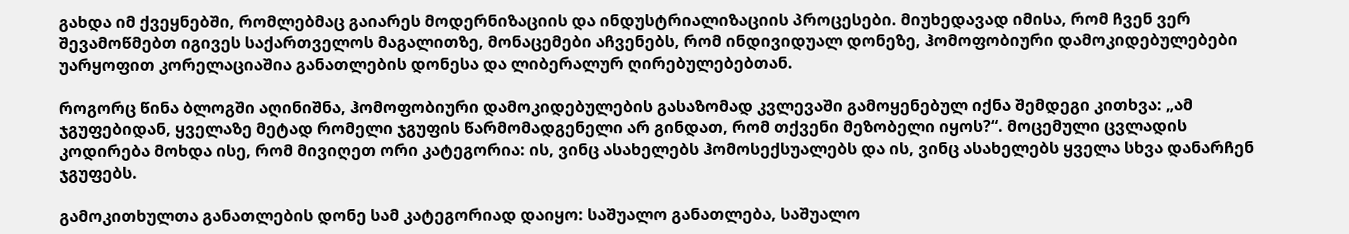გახდა იმ ქვეყნებში, რომლებმაც გაიარეს მოდერნიზაციის და ინდუსტრიალიზაციის პროცესები. მიუხედავად იმისა, რომ ჩვენ ვერ შევამოწმებთ იგივეს საქართველოს მაგალითზე, მონაცემები აჩვენებს, რომ ინდივიდუალ დონეზე, ჰომოფობიური დამოკიდებულებები უარყოფით კორელაციაშია განათლების დონესა და ლიბერალურ ღირებულებებთან.

როგორც წინა ბლოგში აღინიშნა, ჰომოფობიური დამოკიდებულების გასაზომად კვლევაში გამოყენებულ იქნა შემდეგი კითხვა: „ამ ჯგუფებიდან, ყველაზე მეტად რომელი ჯგუფის წარმომადგენელი არ გინდათ, რომ თქვენი მეზობელი იყოს?“. მოცემული ცვლადის კოდირება მოხდა ისე, რომ მივიღეთ ორი კატეგორია: ის, ვინც ასახელებს ჰომოსექსუალებს და ის, ვინც ასახელებს ყველა სხვა დანარჩენ ჯგუფებს.

გამოკითხულთა განათლების დონე სამ კატეგორიად დაიყო: საშუალო განათლება, საშუალო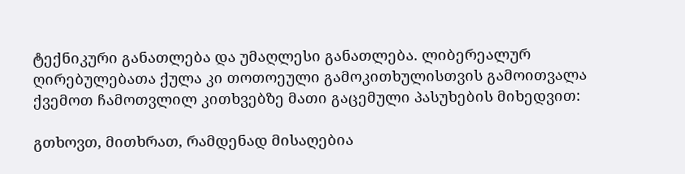ტექნიკური განათლება და უმაღლესი განათლება. ლიბერეალურ ღირებულებათა ქულა კი თოთოეული გამოკითხულისთვის გამოითვალა ქვემოთ ჩამოთვლილ კითხვებზე მათი გაცემული პასუხების მიხედვით:

გთხოვთ, მითხრათ, რამდენად მისაღებია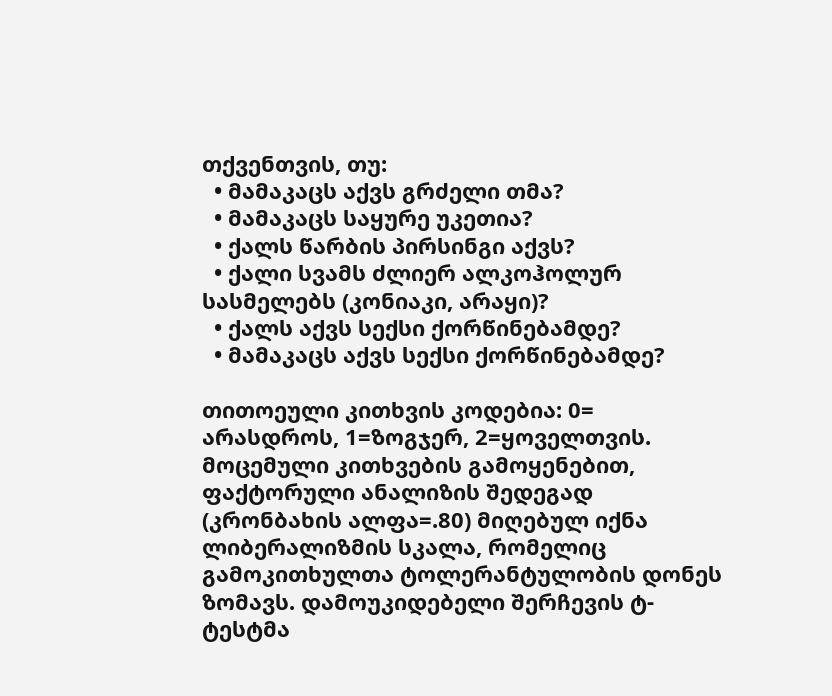თქვენთვის, თუ:
  • მამაკაცს აქვს გრძელი თმა?
  • მამაკაცს საყურე უკეთია?
  • ქალს წარბის პირსინგი აქვს?
  • ქალი სვამს ძლიერ ალკოჰოლურ სასმელებს (კონიაკი, არაყი)?
  • ქალს აქვს სექსი ქორწინებამდე?
  • მამაკაცს აქვს სექსი ქორწინებამდე?

თითოეული კითხვის კოდებია: 0= არასდროს, 1=ზოგჯერ, 2=ყოველთვის. მოცემული კითხვების გამოყენებით, ფაქტორული ანალიზის შედეგად (კრონბახის ალფა=.80) მიღებულ იქნა ლიბერალიზმის სკალა, რომელიც გამოკითხულთა ტოლერანტულობის დონეს ზომავს. დამოუკიდებელი შერჩევის ტ-ტესტმა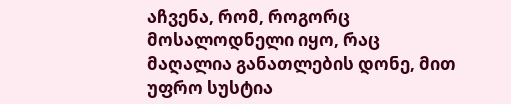აჩვენა, რომ, როგორც მოსალოდნელი იყო, რაც მაღალია განათლების დონე, მით უფრო სუსტია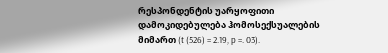რესპონდენტის უარყოფითი დამოკიდებულება ჰომოსექსუალების მიმართ (t (526) = 2.19, p =. 03).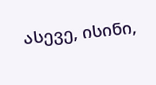ასევე, ისინი,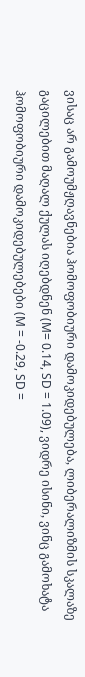ვისაც არ გამოუმჟღავნებია ჰომოფობიური დამოკიდებულება, ლიბერალიზმის სკალაზე გაცილებით მაღალ ქულას იღებდნენ (M= 0.14, SD = 1.09), ვიდრე ისინი, ვინც გამოხატა ჰომოფობიური დამოკიდებულებები (M = -0.29, SD =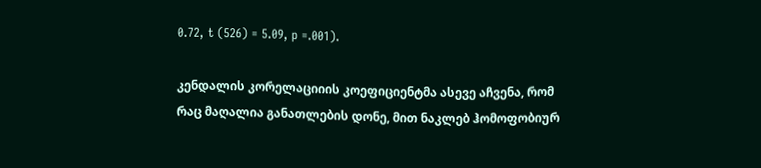0.72, t (526) = 5.09, p =.001).

კენდალის კორელაციიის კოეფიციენტმა ასევე აჩვენა, რომ რაც მაღალია განათლების დონე, მით ნაკლებ ჰომოფობიურ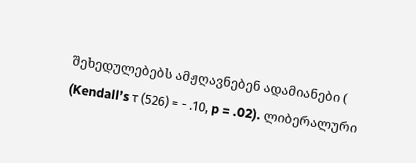შეხედულებებს ამჟღავნებენ ადამიანები ( (Kendall’s τ (526) = - .10, p = .02). ლიბერალური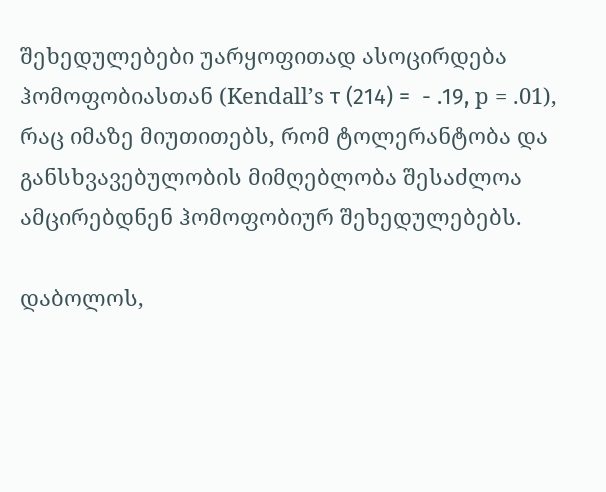შეხედულებები უარყოფითად ასოცირდება ჰომოფობიასთან (Kendall’s τ (214) =  - .19, p = .01), რაც იმაზე მიუთითებს, რომ ტოლერანტობა და განსხვავებულობის მიმღებლობა შესაძლოა ამცირებდნენ ჰომოფობიურ შეხედულებებს.

დაბოლოს,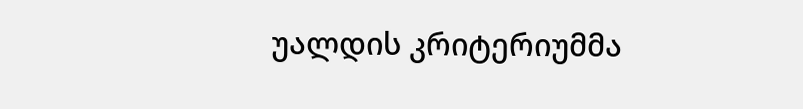უალდის კრიტერიუმმა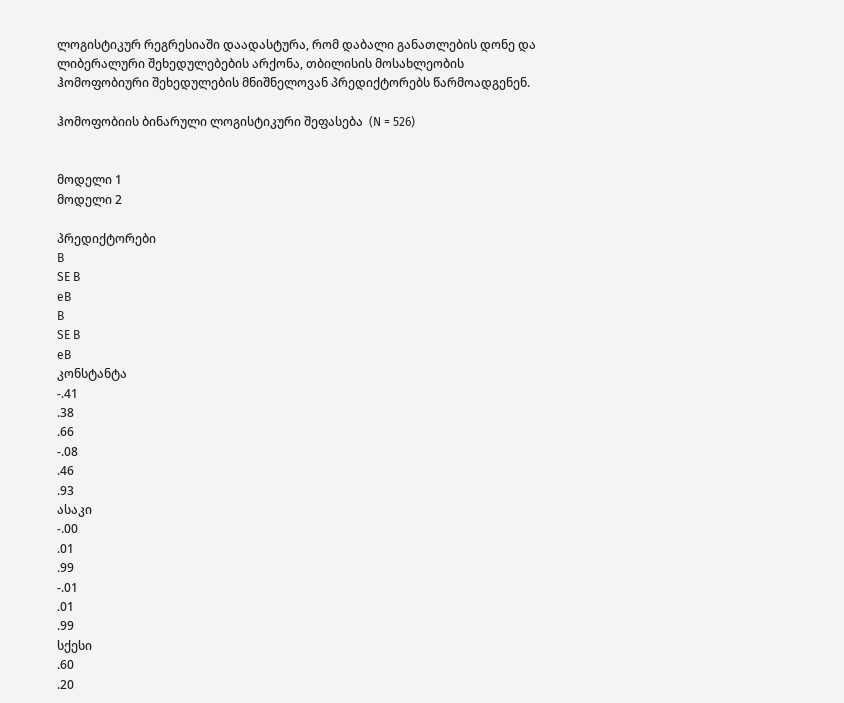ლოგისტიკურ რეგრესიაში დაადასტურა, რომ დაბალი განათლების დონე და ლიბერალური შეხედულებების არქონა, თბილისის მოსახლეობის ჰომოფობიური შეხედულების მნიშნელოვან პრედიქტორებს წარმოადგენენ.

ჰომოფობიის ბინარული ლოგისტიკური შეფასება  (N = 526)


მოდელი 1
მოდელი 2

პრედიქტორები
B
SE B
eB
B
SE B
eB
კონსტანტა
-.41
.38
.66
-.08
.46
.93
ასაკი
-.00
.01
.99
-.01
.01
.99
სქესი
.60
.20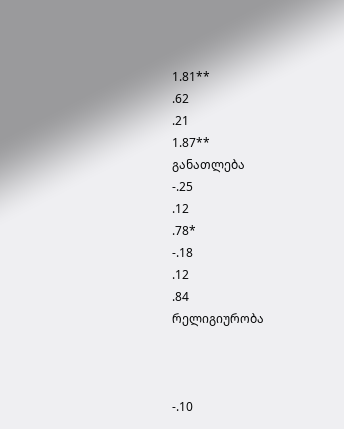1.81**
.62
.21
1.87**
განათლება
-.25
.12
.78*
-.18
.12
.84
რელიგიურობა



-.10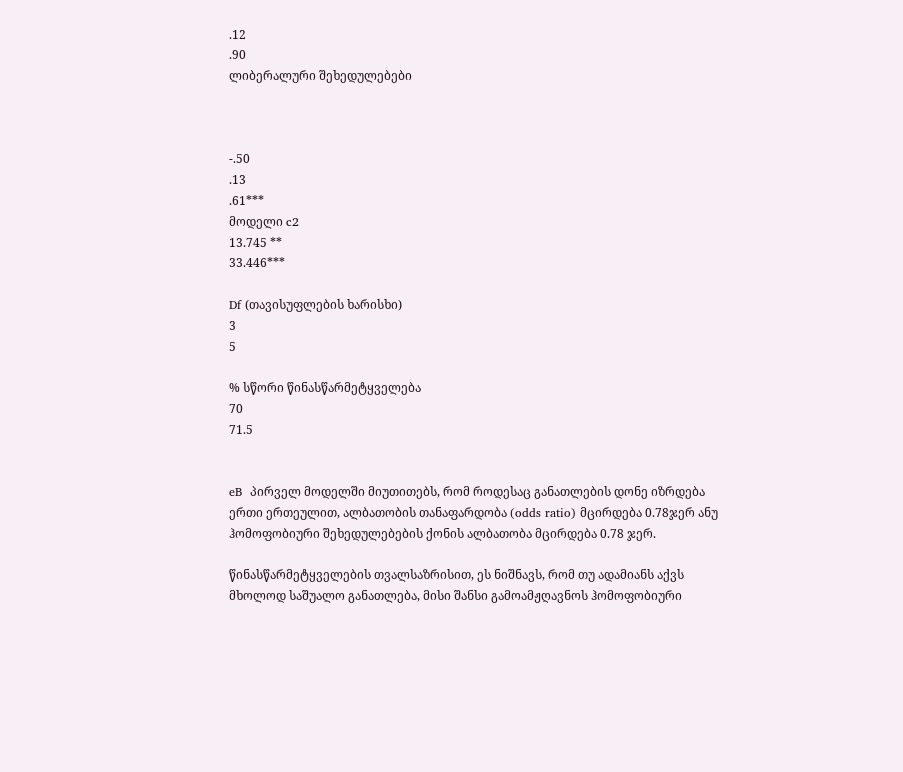.12
.90
ლიბერალური შეხედულებები



-.50
.13
.61***
მოდელი c2
13.745 **
33.446***

Df (თავისუფლების ხარისხი)
3
5

% სწორი წინასწარმეტყველება
70
71.5


eB  პირველ მოდელში მიუთითებს, რომ როდესაც განათლების დონე იზრდება ერთი ერთეულით, ალბათობის თანაფარდობა (odds ratio) მცირდება 0.78ჯერ ანუ ჰომოფობიური შეხედულებების ქონის ალბათობა მცირდება 0.78 ჯერ.

წინასწარმეტყველების თვალსაზრისით, ეს ნიშნავს, რომ თუ ადამიანს აქვს მხოლოდ საშუალო განათლება, მისი შანსი გამოამჟღავნოს ჰომოფობიური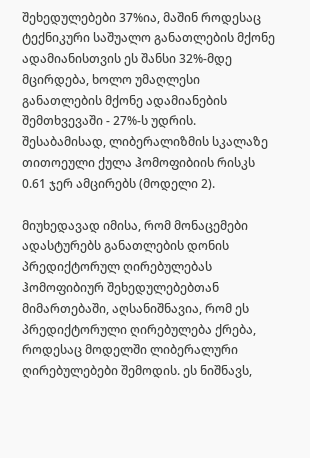შეხედულებები 37%ია, მაშინ როდესაც ტექნიკური საშუალო განათლების მქონე ადამიანისთვის ეს შანსი 32%-მდე მცირდება, ხოლო უმაღლესი განათლების მქონე ადამიანების შემთხვევაში - 27%-ს უდრის. შესაბამისად, ლიბერალიზმის სკალაზე თითოეული ქულა ჰომოფიბიის რისკს 0.61 ჯერ ამცირებს (მოდელი 2).

მიუხედავად იმისა, რომ მონაცემები ადასტურებს განათლების დონის პრედიქტორულ ღირებულებას ჰომოფიბიურ შეხედულებებთან მიმართებაში, აღსანიშნავია, რომ ეს პრედიქტორული ღირებულება ქრება, როდესაც მოდელში ლიბერალური ღირებულებები შემოდის. ეს ნიშნავს,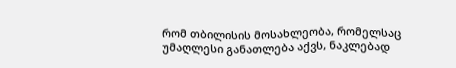რომ თბილისის მოსახლეობა, რომელსაც უმაღლესი განათლება აქვს, ნაკლებად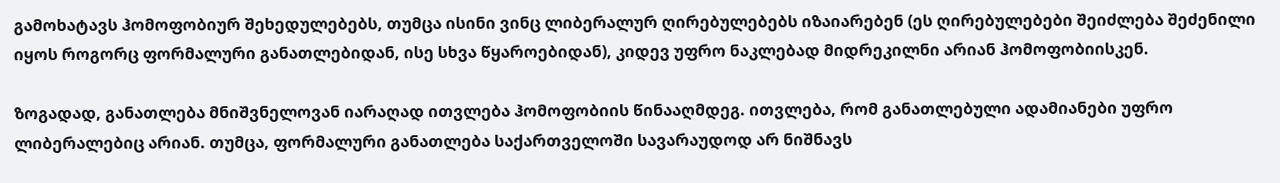გამოხატავს ჰომოფობიურ შეხედულებებს, თუმცა ისინი ვინც ლიბერალურ ღირებულებებს იზაიარებენ (ეს ღირებულებები შეიძლება შეძენილი იყოს როგორც ფორმალური განათლებიდან, ისე სხვა წყაროებიდან), კიდევ უფრო ნაკლებად მიდრეკილნი არიან ჰომოფობიისკენ.

ზოგადად, განათლება მნიშვნელოვან იარაღად ითვლება ჰომოფობიის წინააღმდეგ. ითვლება, რომ განათლებული ადამიანები უფრო ლიბერალებიც არიან. თუმცა, ფორმალური განათლება საქართველოში სავარაუდოდ არ ნიშნავს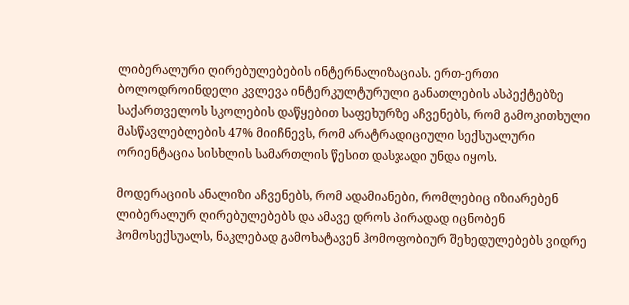ლიბერალური ღირებულებების ინტერნალიზაციას. ერთ-ერთი ბოლოდროინდელი კვლევა ინტერკულტურული განათლების ასპექტებზე საქართველოს სკოლების დაწყებით საფეხურზე აჩვენებს, რომ გამოკითხული მასწავლებლების 47% მიიჩნევს, რომ არატრადიციული სექსუალური ორიენტაცია სისხლის სამართლის წესით დასჯადი უნდა იყოს.

მოდერაციის ანალიზი აჩვენებს, რომ ადამიანები, რომლებიც იზიარებენ ლიბერალურ ღირებულებებს და ამავე დროს პირადად იცნობენ ჰომოსექსუალს, ნაკლებად გამოხატავენ ჰომოფობიურ შეხედულებებს ვიდრე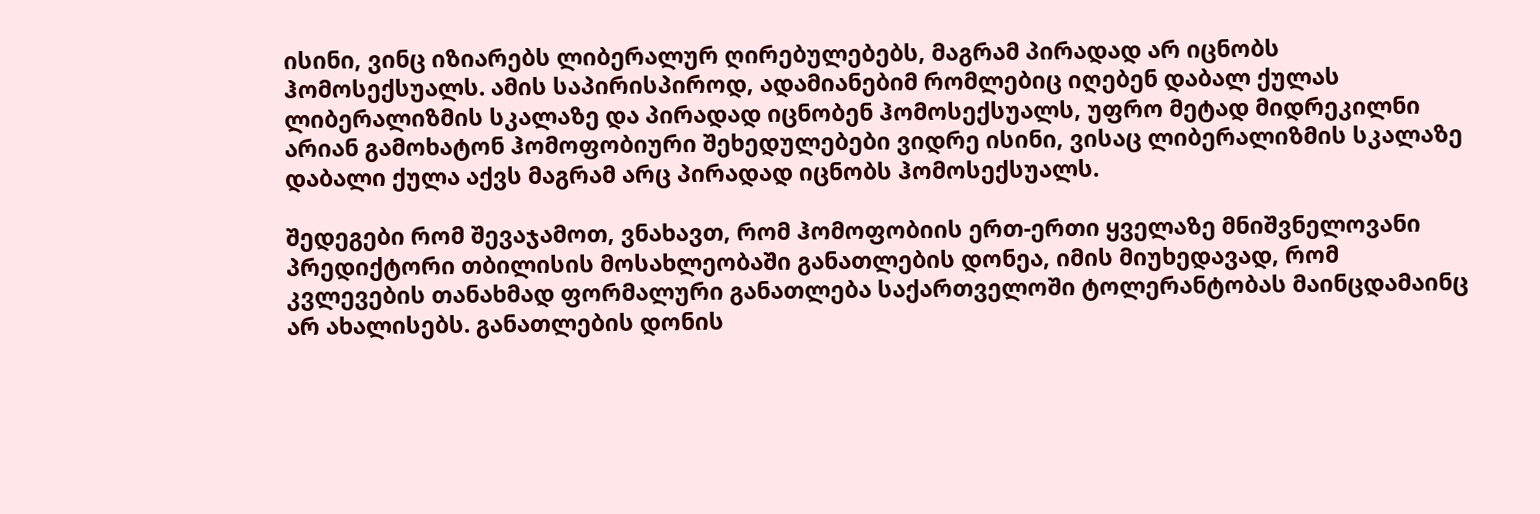ისინი, ვინც იზიარებს ლიბერალურ ღირებულებებს, მაგრამ პირადად არ იცნობს ჰომოსექსუალს. ამის საპირისპიროდ, ადამიანებიმ რომლებიც იღებენ დაბალ ქულას ლიბერალიზმის სკალაზე და პირადად იცნობენ ჰომოსექსუალს, უფრო მეტად მიდრეკილნი არიან გამოხატონ ჰომოფობიური შეხედულებები ვიდრე ისინი, ვისაც ლიბერალიზმის სკალაზე დაბალი ქულა აქვს მაგრამ არც პირადად იცნობს ჰომოსექსუალს.

შედეგები რომ შევაჯამოთ, ვნახავთ, რომ ჰომოფობიის ერთ-ერთი ყველაზე მნიშვნელოვანი პრედიქტორი თბილისის მოსახლეობაში განათლების დონეა, იმის მიუხედავად, რომ კვლევების თანახმად ფორმალური განათლება საქართველოში ტოლერანტობას მაინცდამაინც არ ახალისებს. განათლების დონის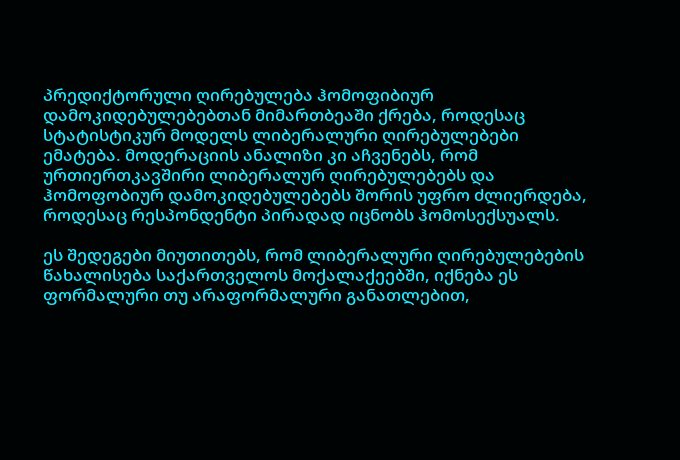პრედიქტორული ღირებულება ჰომოფიბიურ დამოკიდებულებებთან მიმართბეაში ქრება, როდესაც სტატისტიკურ მოდელს ლიბერალური ღირებულებები ემატება. მოდერაციის ანალიზი კი აჩვენებს, რომ ურთიერთკავშირი ლიბერალურ ღირებულებებს და ჰომოფობიურ დამოკიდებულებებს შორის უფრო ძლიერდება, როდესაც რესპონდენტი პირადად იცნობს ჰომოსექსუალს.

ეს შედეგები მიუთითებს, რომ ლიბერალური ღირებულებების წახალისება საქართველოს მოქალაქეებში, იქნება ეს ფორმალური თუ არაფორმალური განათლებით,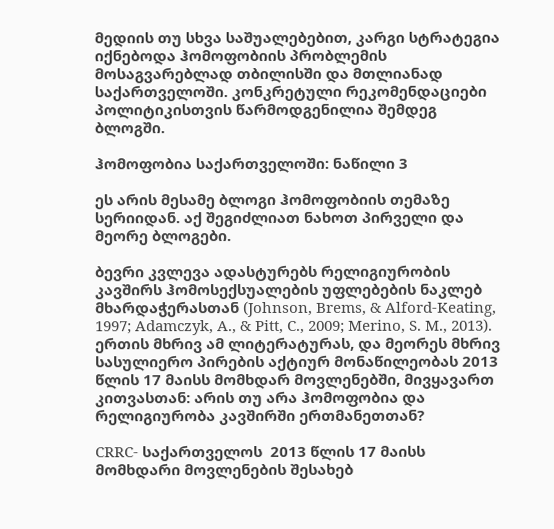მედიის თუ სხვა საშუალებებით, კარგი სტრატეგია იქნებოდა ჰომოფობიის პრობლემის მოსაგვარებლად თბილისში და მთლიანად საქართველოში. კონკრეტული რეკომენდაციები პოლიტიკისთვის წარმოდგენილია შემდეგ ბლოგში.

ჰომოფობია საქართველოში: ნაწილი 3

ეს არის მესამე ბლოგი ჰომოფობიის თემაზე სერიიდან. აქ შეგიძლიათ ნახოთ პირველი და მეორე ბლოგები.

ბევრი კვლევა ადასტურებს რელიგიურობის კავშირს ჰომოსექსუალების უფლებების ნაკლებ მხარდაჭერასთან (Johnson, Brems, & Alford-Keating, 1997; Adamczyk, A., & Pitt, C., 2009; Merino, S. M., 2013). ერთის მხრივ ამ ლიტერატურას, და მეორეს მხრივ სასულიერო პირების აქტიურ მონაწილეობას 2013 წლის 17 მაისს მომხდარ მოვლენებში, მივყავართ კითვასთან: არის თუ არა ჰომოფობია და რელიგიურობა კავშირში ერთმანეთთან?

CRRC- საქართველოს  2013 წლის 17 მაისს მომხდარი მოვლენების შესახებ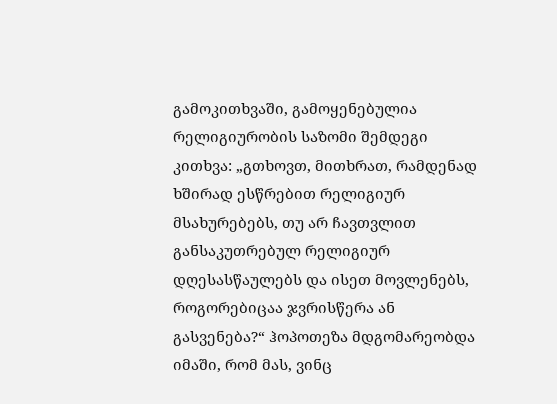გამოკითხვაში, გამოყენებულია რელიგიურობის საზომი შემდეგი კითხვა: „გთხოვთ, მითხრათ, რამდენად ხშირად ესწრებით რელიგიურ მსახურებებს, თუ არ ჩავთვლით განსაკუთრებულ რელიგიურ დღესასწაულებს და ისეთ მოვლენებს, როგორებიცაა ჯვრისწერა ან გასვენება?“ ჰოპოთეზა მდგომარეობდა იმაში, რომ მას, ვინც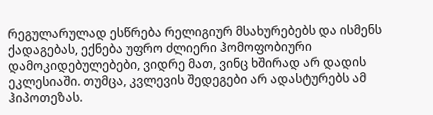რეგულარულად ესწრება რელიგიურ მსახურებებს და ისმენს ქადაგებას, ექნება უფრო ძლიერი ჰომოფობიური დამოკიდებულებები, ვიდრე მათ, ვინც ხშირად არ დადის ეკლესიაში. თუმცა, კვლევის შედეგები არ ადასტურებს ამ ჰიპოთეზას.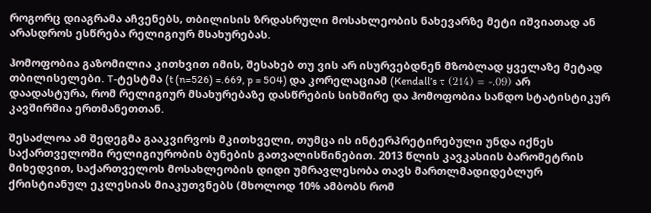როგორც დიაგრამა აჩვენებს, თბილისის ზრდასრული მოსახლეობის ნახევარზე მეტი იშვიათად ან არასდროს ესწრება რელიგიურ მსახურებას.

ჰომოფობია გაზომილია კითხვით იმის, შესახებ თუ ვის არ ისურვებდნენ მზობლად ყველაზე მეტად თბილისელები. T-ტესტმა (t (n=526) =.669, p = 504) და კორელაციამ (Kendall’s τ (214) = -.09) არ დაადასტურა, რომ რელიგიურ მსახურებაზე დასწრების სიხშირე და ჰომოფობია სანდო სტატისტიკურ კავშირშია ერთმანეთთან.

შესაძლოა ამ შედეგმა გააკვირვოს მკითხველი, თუმცა ის ინტერპრეტირებული უნდა იქნეს საქართველოში რელიგიურობის ბუნების გათვალისწინებით. 2013 წლის კავკასიის ბარომეტრის მიხედვით, საქართველოს მოსახლეობის დიდი უმრავლესობა თავს მართლმადიდებლურ ქრისტიანულ ეკლესიას მიაკუთვნებს (მხოლოდ 10% ამბობს რომ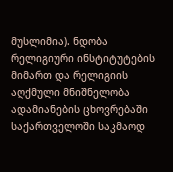მუსლიმია). ნდობა რელიგიური ინსტიტუტების მიმართ და რელიგიის აღქმული მნიშნელობა ადამიანების ცხოვრებაში საქართველოში საკმაოდ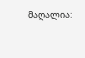მაღალია: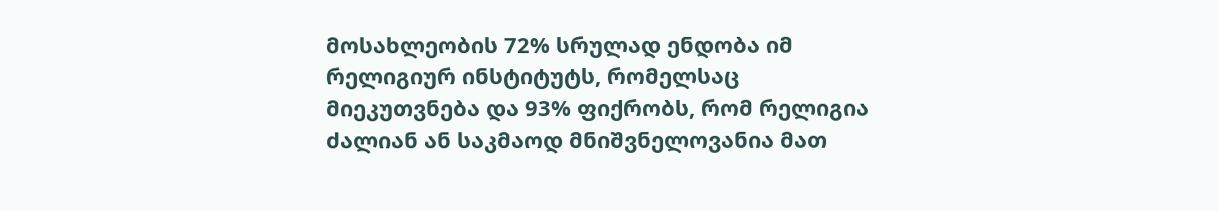მოსახლეობის 72% სრულად ენდობა იმ რელიგიურ ინსტიტუტს, რომელსაც მიეკუთვნება და 93% ფიქრობს, რომ რელიგია ძალიან ან საკმაოდ მნიშვნელოვანია მათ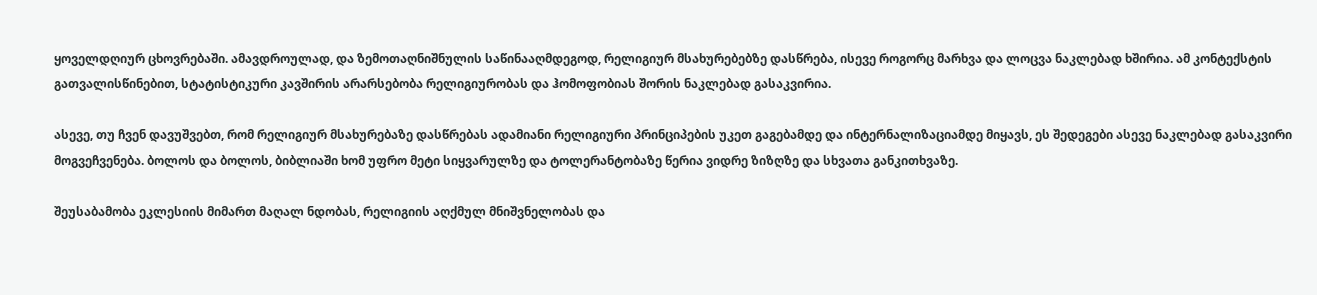ყოველდღიურ ცხოვრებაში. ამავდროულად, და ზემოთაღნიშნულის საწინააღმდეგოდ, რელიგიურ მსახურებებზე დასწრება, ისევე როგორც მარხვა და ლოცვა ნაკლებად ხშირია. ამ კონტექსტის გათვალისწინებით, სტატისტიკური კავშირის არარსებობა რელიგიურობას და ჰომოფობიას შორის ნაკლებად გასაკვირია.

ასევე, თუ ჩვენ დავუშვებთ, რომ რელიგიურ მსახურებაზე დასწრებას ადამიანი რელიგიური პრინციპების უკეთ გაგებამდე და ინტერნალიზაციამდე მიყავს, ეს შედეგები ასევე ნაკლებად გასაკვირი მოგვეჩვენება. ბოლოს და ბოლოს, ბიბლიაში ხომ უფრო მეტი სიყვარულზე და ტოლერანტობაზე წერია ვიდრე ზიზღზე და სხვათა განკითხვაზე.

შეუსაბამობა ეკლესიის მიმართ მაღალ ნდობას, რელიგიის აღქმულ მნიშვნელობას და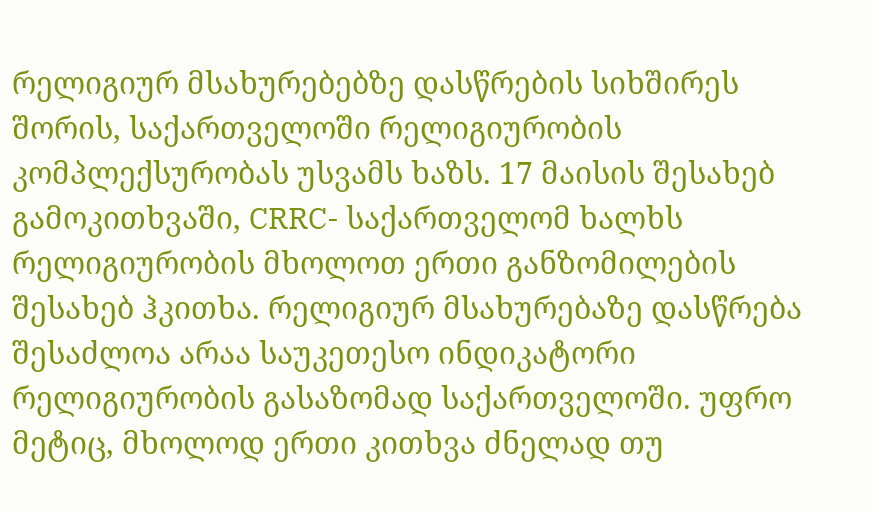რელიგიურ მსახურებებზე დასწრების სიხშირეს შორის, საქართველოში რელიგიურობის კომპლექსურობას უსვამს ხაზს. 17 მაისის შესახებ გამოკითხვაში, CRRC- საქართველომ ხალხს რელიგიურობის მხოლოთ ერთი განზომილების შესახებ ჰკითხა. რელიგიურ მსახურებაზე დასწრება შესაძლოა არაა საუკეთესო ინდიკატორი რელიგიურობის გასაზომად საქართველოში. უფრო მეტიც, მხოლოდ ერთი კითხვა ძნელად თუ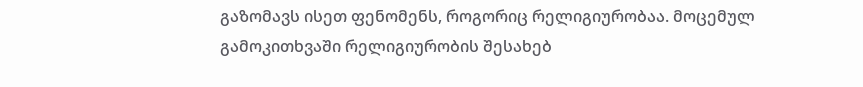გაზომავს ისეთ ფენომენს, როგორიც რელიგიურობაა. მოცემულ გამოკითხვაში რელიგიურობის შესახებ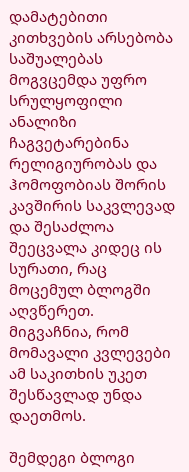დამატებითი კითხვების არსებობა საშუალებას მოგვცემდა უფრო სრულყოფილი ანალიზი ჩაგვეტარებინა რელიგიურობას და ჰომოფობიას შორის კავშირის საკვლევად და შესაძლოა შეეცვალა კიდეც ის სურათი, რაც მოცემულ ბლოგში აღვწერეთ. მიგვაჩნია, რომ მომავალი კვლევები ამ საკითხის უკეთ შესწავლად უნდა დაეთმოს.

შემდეგი ბლოგი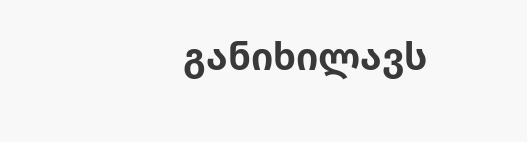განიხილავს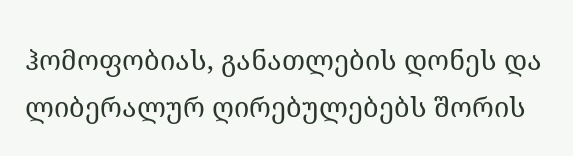ჰომოფობიას, განათლების დონეს და ლიბერალურ ღირებულებებს შორის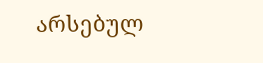არსებულ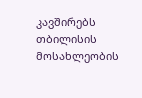კავშირებს თბილისის მოსახლეობის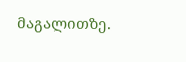მაგალითზე.